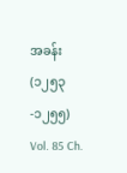အခန်း (၁၂၅၃-၁၂၅၅)
Vol. 85 Ch.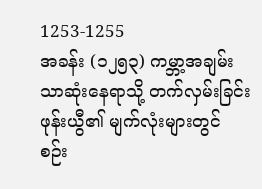1253-1255
အခန်း (၁၂၅၃) ကမ္ဘာ့အချမ်းသာဆုံးနေရာသို့ တက်လှမ်းခြင်း
ဖုန်းယွီ၏ မျက်လုံးများတွင် စဉ်း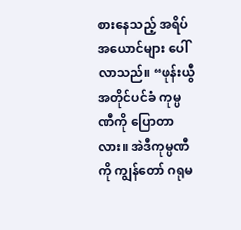စားနေသည့် အရိပ်အယောင်များ ပေါ်လာသည်။ “ဖုန်းယွီ အတိုင်ပင်ခံ ကုမ္ပဏီကို ပြောတာလား။ အဲဒီကုမ္ပဏီကို ကျွန်တော် ဂရုမ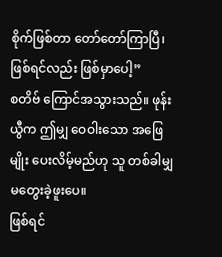စိုက်ဖြစ်တာ တော်တော်ကြာပြီ၊ ဖြစ်ရင်လည်း ဖြစ်မှာပေါ့”
စတိဗ် ကြောင်အသွားသည်။ ဖုန်းယွီက ဤမျှ ဝေဝါးသော အဖြေမျိုး ပေးလိမ့်မည်ဟု သူ တစ်ခါမျှ မတွေးခဲ့ဖူးပေ။
ဖြစ်ရင်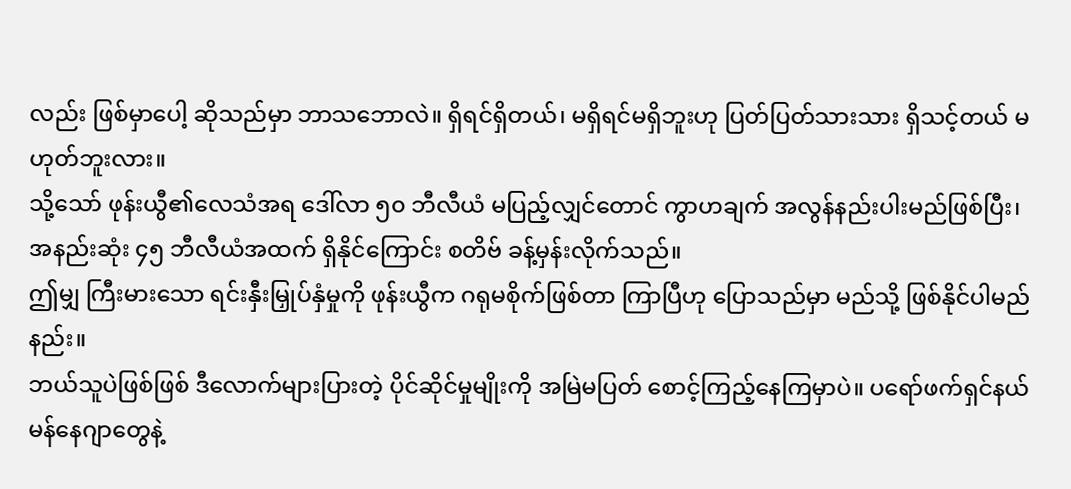လည်း ဖြစ်မှာပေါ့ ဆိုသည်မှာ ဘာသဘောလဲ။ ရှိရင်ရှိတယ်၊ မရှိရင်မရှိဘူးဟု ပြတ်ပြတ်သားသား ရှိသင့်တယ် မဟုတ်ဘူးလား။
သို့သော် ဖုန်းယွီ၏လေသံအရ ဒေါ်လာ ၅၀ ဘီလီယံ မပြည့်လျှင်တောင် ကွာဟချက် အလွန်နည်းပါးမည်ဖြစ်ပြီး၊ အနည်းဆုံး ၄၅ ဘီလီယံအထက် ရှိနိုင်ကြောင်း စတိဗ် ခန့်မှန်းလိုက်သည်။
ဤမျှ ကြီးမားသော ရင်းနှီးမြှုပ်နှံမှုကို ဖုန်းယွီက ဂရုမစိုက်ဖြစ်တာ ကြာပြီဟု ပြောသည်မှာ မည်သို့ ဖြစ်နိုင်ပါမည်နည်း။
ဘယ်သူပဲဖြစ်ဖြစ် ဒီလောက်များပြားတဲ့ ပိုင်ဆိုင်မှုမျိုးကို အမြဲမပြတ် စောင့်ကြည့်နေကြမှာပဲ။ ပရော်ဖက်ရှင်နယ် မန်နေဂျာတွေနဲ့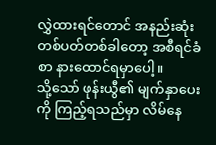လွှဲထားရင်တောင် အနည်းဆုံး တစ်ပတ်တစ်ခါတော့ အစီရင်ခံစာ နားထောင်ရမှာပေါ့။
သို့သော် ဖုန်းယွီ၏ မျက်နှာပေးကို ကြည့်ရသည်မှာ လိမ်နေ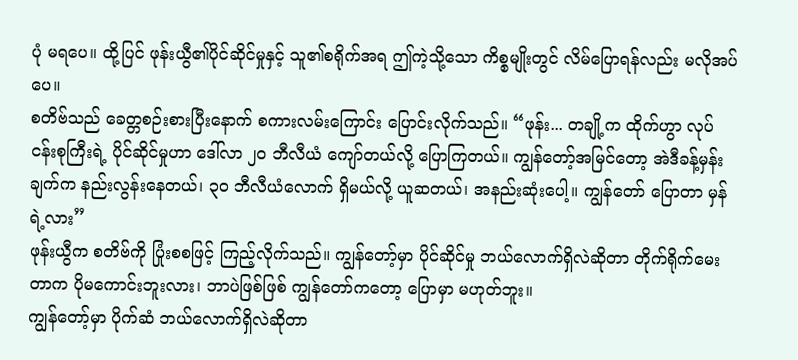ပုံ မရပေ။ ထို့ပြင် ဖုန်းယွီ၏ပိုင်ဆိုင်မှုနှင့် သူ၏စရိုက်အရ ဤကဲ့သို့သော ကိစ္စမျိုးတွင် လိမ်ပြောရန်လည်း မလိုအပ်ပေ။
စတိဗ်သည် ခေတ္တစဉ်းစားပြီးနောက် စကားလမ်းကြောင်း ပြောင်းလိုက်သည်။ “ဖုန်း... တချို့က ထိုက်ဟွာ လုပ်ငန်းစုကြီးရဲ့ ပိုင်ဆိုင်မှုဟာ ဒေါ်လာ ၂၀ ဘီလီယံ ကျော်တယ်လို့ ပြောကြတယ်။ ကျွန်တော့်အမြင်တော့ အဲဒီခန့်မှန်းချက်က နည်းလွန်းနေတယ်၊ ၃၀ ဘီလီယံလောက် ရှိမယ်လို့ ယူဆတယ်၊ အနည်းဆုံးပေါ့။ ကျွန်တော် ပြောတာ မှန်ရဲ့လား”
ဖုန်းယွီက စတိဗ်ကို ပြုံးစစဖြင့် ကြည့်လိုက်သည်။ ကျွန်တော့်မှာ ပိုင်ဆိုင်မှု ဘယ်လောက်ရှိလဲဆိုတာ တိုက်ရိုက်မေးတာက ပိုမကောင်းဘူးလား၊ ဘာပဲဖြစ်ဖြစ် ကျွန်တော်ကတော့ ပြောမှာ မဟုတ်ဘူး။
ကျွန်တော့်မှာ ပိုက်ဆံ ဘယ်လောက်ရှိလဲဆိုတာ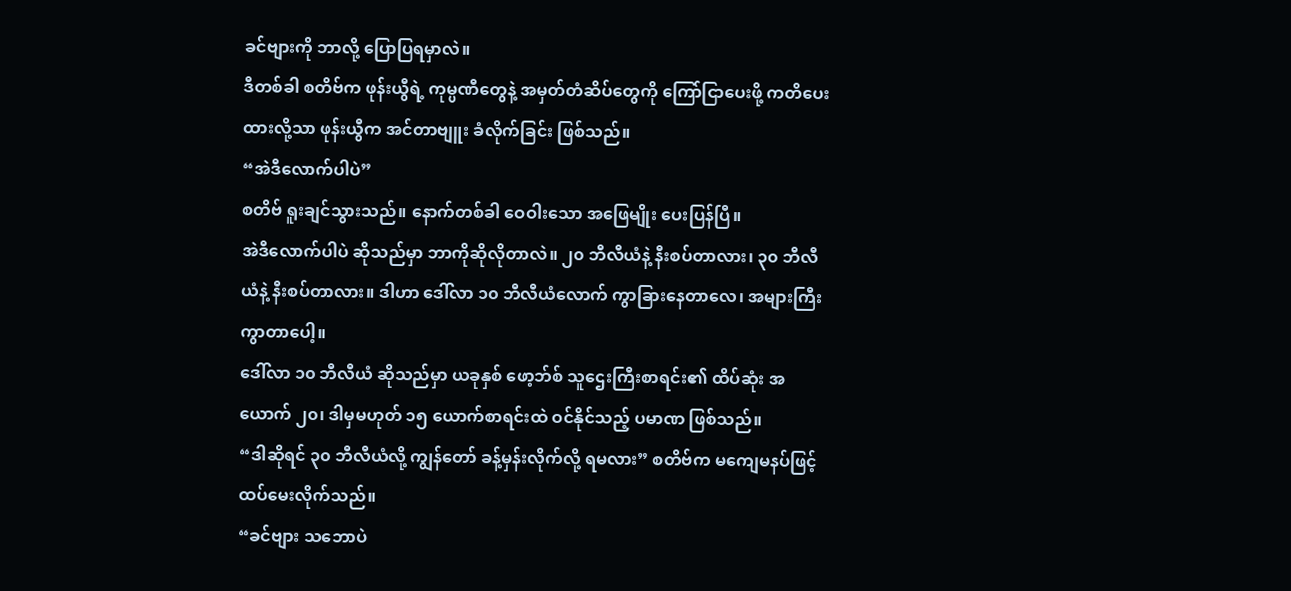ခင်ဗျားကို ဘာလို့ ပြောပြရမှာလဲ။
ဒီတစ်ခါ စတိဗ်က ဖုန်းယွီရဲ့ ကုမ္ပဏီတွေနဲ့ အမှတ်တံဆိပ်တွေကို ကြော်ငြာပေးဖို့ ကတိပေးထားလို့သာ ဖုန်းယွီက အင်တာဗျူး ခံလိုက်ခြင်း ဖြစ်သည်။
“အဲဒီလောက်ပါပဲ”
စတိဗ် ရူးချင်သွားသည်။ နောက်တစ်ခါ ဝေဝါးသော အဖြေမျိုး ပေးပြန်ပြီ။
အဲဒီလောက်ပါပဲ ဆိုသည်မှာ ဘာကိုဆိုလိုတာလဲ။ ၂၀ ဘီလီယံနဲ့ နီးစပ်တာလား၊ ၃၀ ဘီလီယံနဲ့ နီးစပ်တာလား။ ဒါဟာ ဒေါ်လာ ၁၀ ဘီလီယံလောက် ကွာခြားနေတာလေ၊ အများကြီး ကွာတာပေါ့။
ဒေါ်လာ ၁၀ ဘီလီယံ ဆိုသည်မှာ ယခုနှစ် ဖော့ဘ်စ် သူဌေးကြီးစာရင်း၏ ထိပ်ဆုံး အယောက် ၂၀၊ ဒါမှမဟုတ် ၁၅ ယောက်စာရင်းထဲ ဝင်နိုင်သည့် ပမာဏ ဖြစ်သည်။
“ဒါဆိုရင် ၃၀ ဘီလီယံလို့ ကျွန်တော် ခန့်မှန်းလိုက်လို့ ရမလား” စတိဗ်က မကျေမနပ်ဖြင့် ထပ်မေးလိုက်သည်။
“ခင်ဗျား သဘောပဲ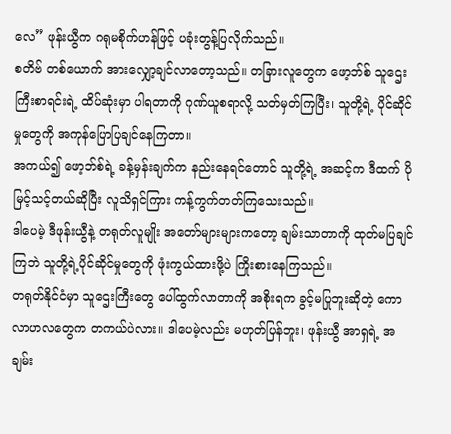လေ” ဖုန်းယွီက ဂရုမစိုက်ဟန်ဖြင့် ပခုံးတွန့်ပြလိုက်သည်။
စတိဗ် တစ်ယောက် အားလျှော့ချင်လာတော့သည်။ တခြားလူတွေက ဖော့ဘ်စ် သူဌေးကြီးစာရင်းရဲ့ ထိပ်ဆုံးမှာ ပါရတာကို ဂုဏ်ယူစရာလို့ သတ်မှတ်ကြပြီး၊ သူတို့ရဲ့ ပိုင်ဆိုင်မှုတွေကို အကုန်ပြောပြချင်နေကြတာ။
အကယ်၍ ဖော့ဘ်စ်ရဲ့ ခန့်မှန်းချက်က နည်းနေရင်တောင် သူတို့ရဲ့ အဆင့်က ဒီထက် ပိုမြင့်သင့်တယ်ဆိုပြီး လူသိရှင်ကြား ကန့်ကွက်တတ်ကြသေးသည်။
ဒါပေမဲ့ ဒီဖုန်းယွီနဲ့ တရုတ်လူမျိုး အတော်များများကတော့ ချမ်းသာတာကို ထုတ်မပြချင်ကြဘဲ သူတို့ရဲ့ပိုင်ဆိုင်မှုတွေကို ဖုံးကွယ်ထားဖို့ပဲ ကြိုးစားနေကြသည်။
တရုတ်နိုင်ငံမှာ သူဌေးကြီးတွေ ပေါ်ထွက်လာတာကို အစိုးရက ခွင့်မပြုဘူးဆိုတဲ့ ကောလာဟလတွေက တကယ်ပဲလား။ ဒါပေမဲ့လည်း မဟုတ်ပြန်ဘူး၊ ဖုန်းယွီ အာရှရဲ့ အချမ်း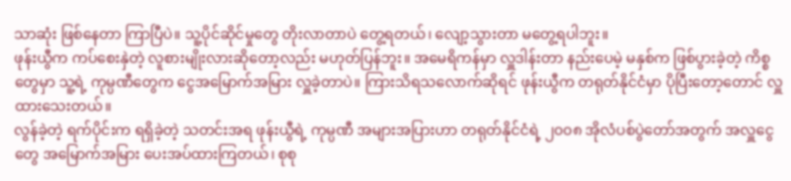သာဆုံး ဖြစ်နေတာ ကြာပြီပဲ။ သူ့ပိုင်ဆိုင်မှုတွေ တိုးလာတာပဲ တွေ့ရတယ်၊ လျော့သွားတာ မတွေ့ရပါဘူး။
ဖုန်းယွီက ကပ်စေးနှဲတဲ့ လူစားမျိုးလားဆိုတော့လည်း မဟုတ်ပြန်ဘူး။ အမေရိကန်မှာ လှူဒါန်းတာ နည်းပေမဲ့ မနှစ်က ဖြစ်ပွားခဲ့တဲ့ ကိစ္စတွေမှာ သူ့ရဲ့ ကုမ္ပဏီတွေက ငွေအမြောက်အမြား လှူခဲ့တာပဲ။ ကြားသိရသလောက်ဆိုရင် ဖုန်းယွီက တရုတ်နိုင်ငံမှာ ပိုပြီးတော့တောင် လှူထားသေးတယ်။
လွန်ခဲ့တဲ့ ရက်ပိုင်းက ရရှိခဲ့တဲ့ သတင်းအရ ဖုန်းယွီရဲ့ ကုမ္ပဏီ အများအပြားဟာ တရုတ်နိုင်ငံရဲ့ ၂၀၀၈ အိုလံပစ်ပွဲတော်အတွက် အလှူငွေတွေ အမြောက်အမြား ပေးအပ်ထားကြတယ်၊ စုစု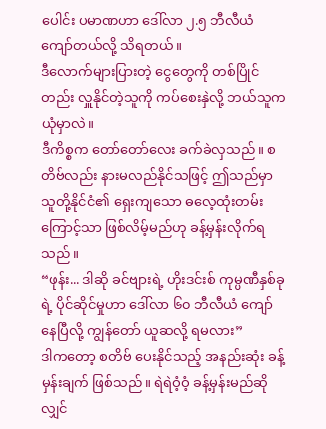ပေါင်း ပမာဏဟာ ဒေါ်လာ ၂.၅ ဘီလီယံ ကျော်တယ်လို့ သိရတယ်။
ဒီလောက်များပြားတဲ့ ငွေတွေကို တစ်ပြိုင်တည်း လှူနိုင်တဲ့သူကို ကပ်စေးနှဲလို့ ဘယ်သူက ယုံမှာလဲ။
ဒီကိစ္စက တော်တော်လေး ခက်ခဲလှသည်။ စတိဗ်လည်း နားမလည်နိုင်သဖြင့် ဤသည်မှာ သူတို့နိုင်ငံ၏ ရှေးကျသော ဓလေ့ထုံးတမ်းကြောင့်သာ ဖြစ်လိမ့်မည်ဟု ခန့်မှန်းလိုက်ရသည်။
“ဖုန်း... ဒါဆို ခင်ဗျားရဲ့ ဟိုးဒင်းစ် ကုမ္ပဏီနှစ်ခုရဲ့ ပိုင်ဆိုင်မှုဟာ ဒေါ်လာ ၆၀ ဘီလီယံ ကျော်နေပြီလို့ ကျွန်တော် ယူဆလို့ ရမလား”
ဒါကတော့ စတိဗ် ပေးနိုင်သည့် အနည်းဆုံး ခန့်မှန်းချက် ဖြစ်သည်။ ရဲရဲဝံ့ဝံ့ ခန့်မှန်းမည်ဆိုလျှင်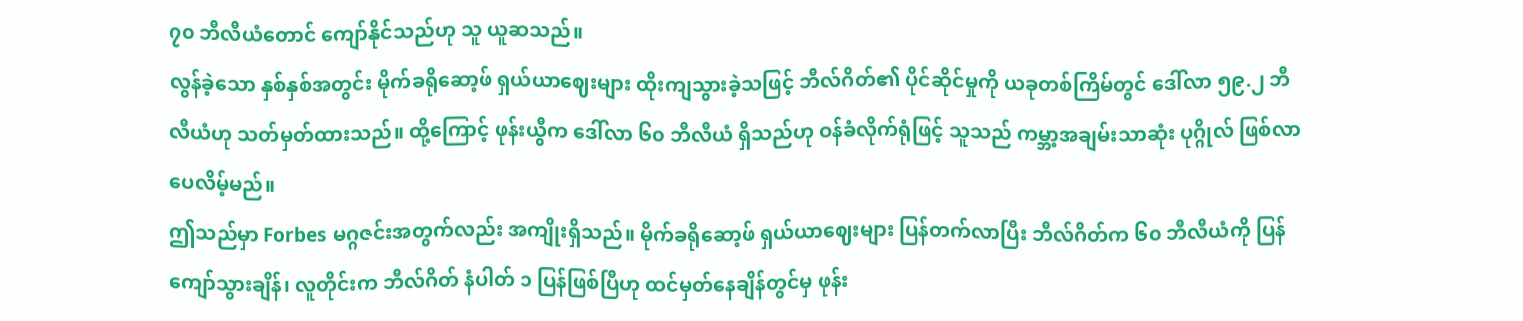၇၀ ဘီလီယံတောင် ကျော်နိုင်သည်ဟု သူ ယူဆသည်။
လွန်ခဲ့သော နှစ်နှစ်အတွင်း မိုက်ခရိုဆော့ဖ် ရှယ်ယာဈေးများ ထိုးကျသွားခဲ့သဖြင့် ဘီလ်ဂိတ်၏ ပိုင်ဆိုင်မှုကို ယခုတစ်ကြိမ်တွင် ဒေါ်လာ ၅၉.၂ ဘီလီယံဟု သတ်မှတ်ထားသည်။ ထို့ကြောင့် ဖုန်းယွီက ဒေါ်လာ ၆၀ ဘီလီယံ ရှိသည်ဟု ဝန်ခံလိုက်ရုံဖြင့် သူသည် ကမ္ဘာ့အချမ်းသာဆုံး ပုဂ္ဂိုလ် ဖြစ်လာပေလိမ့်မည်။
ဤသည်မှာ Forbes မဂ္ဂဇင်းအတွက်လည်း အကျိုးရှိသည်။ မိုက်ခရိုဆော့ဖ် ရှယ်ယာဈေးများ ပြန်တက်လာပြီး ဘီလ်ဂိတ်က ၆၀ ဘီလီယံကို ပြန်ကျော်သွားချိန်၊ လူတိုင်းက ဘီလ်ဂိတ် နံပါတ် ၁ ပြန်ဖြစ်ပြီဟု ထင်မှတ်နေချိန်တွင်မှ ဖုန်း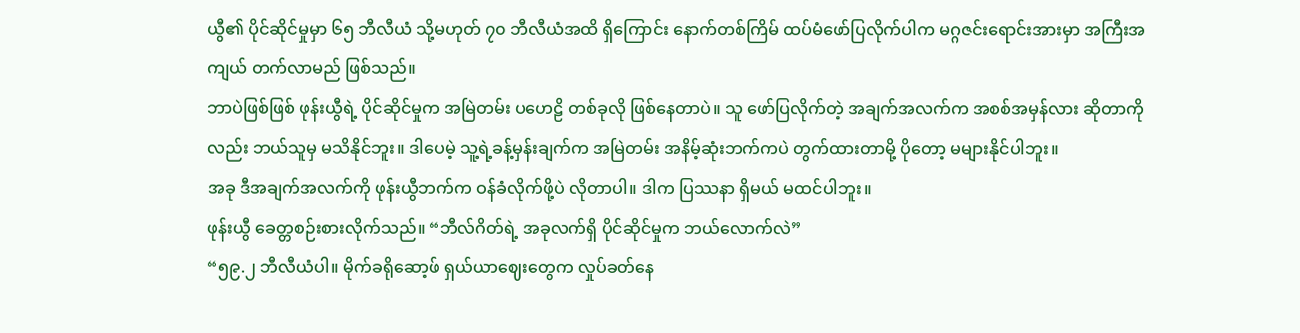ယွီ၏ ပိုင်ဆိုင်မှုမှာ ၆၅ ဘီလီယံ သို့မဟုတ် ၇၀ ဘီလီယံအထိ ရှိကြောင်း နောက်တစ်ကြိမ် ထပ်မံဖော်ပြလိုက်ပါက မဂ္ဂဇင်းရောင်းအားမှာ အကြီးအကျယ် တက်လာမည် ဖြစ်သည်။
ဘာပဲဖြစ်ဖြစ် ဖုန်းယွီရဲ့ ပိုင်ဆိုင်မှုက အမြဲတမ်း ပဟေဠိ တစ်ခုလို ဖြစ်နေတာပဲ။ သူ ဖော်ပြလိုက်တဲ့ အချက်အလက်က အစစ်အမှန်လား ဆိုတာကိုလည်း ဘယ်သူမှ မသိနိုင်ဘူး။ ဒါပေမဲ့ သူ့ရဲ့ခန့်မှန်းချက်က အမြဲတမ်း အနိမ့်ဆုံးဘက်ကပဲ တွက်ထားတာမို့ ပိုတော့ မများနိုင်ပါဘူး။
အခု ဒီအချက်အလက်ကို ဖုန်းယွီဘက်က ဝန်ခံလိုက်ဖို့ပဲ လိုတာပါ။ ဒါက ပြဿနာ ရှိမယ် မထင်ပါဘူး။
ဖုန်းယွီ ခေတ္တစဉ်းစားလိုက်သည်။ “ဘီလ်ဂိတ်ရဲ့ အခုလက်ရှိ ပိုင်ဆိုင်မှုက ဘယ်လောက်လဲ”
“၅၉.၂ ဘီလီယံပါ။ မိုက်ခရိုဆော့ဖ် ရှယ်ယာဈေးတွေက လှုပ်ခတ်နေ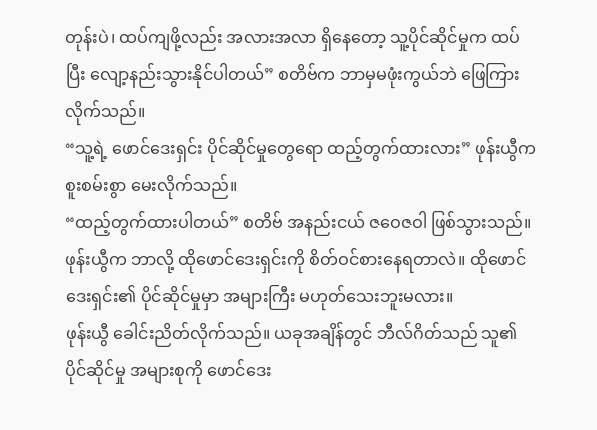တုန်းပဲ၊ ထပ်ကျဖို့လည်း အလားအလာ ရှိနေတော့ သူ့ပိုင်ဆိုင်မှုက ထပ်ပြီး လျော့နည်းသွားနိုင်ပါတယ်” စတိဗ်က ဘာမှမဖုံးကွယ်ဘဲ ဖြေကြားလိုက်သည်။
“သူ့ရဲ့ ဖောင်ဒေးရှင်း ပိုင်ဆိုင်မှုတွေရော ထည့်တွက်ထားလား” ဖုန်းယွီက စူးစမ်းစွာ မေးလိုက်သည်။
“ထည့်တွက်ထားပါတယ်” စတိဗ် အနည်းငယ် ဇဝေဇဝါ ဖြစ်သွားသည်။ ဖုန်းယွီက ဘာလို့ ထိုဖောင်ဒေးရှင်းကို စိတ်ဝင်စားနေရတာလဲ။ ထိုဖောင်ဒေးရှင်း၏ ပိုင်ဆိုင်မှုမှာ အများကြီး မဟုတ်သေးဘူးမလား။
ဖုန်းယွီ ခေါင်းညိတ်လိုက်သည်။ ယခုအချိန်တွင် ဘီလ်ဂိတ်သည် သူ၏ ပိုင်ဆိုင်မှု အများစုကို ဖောင်ဒေး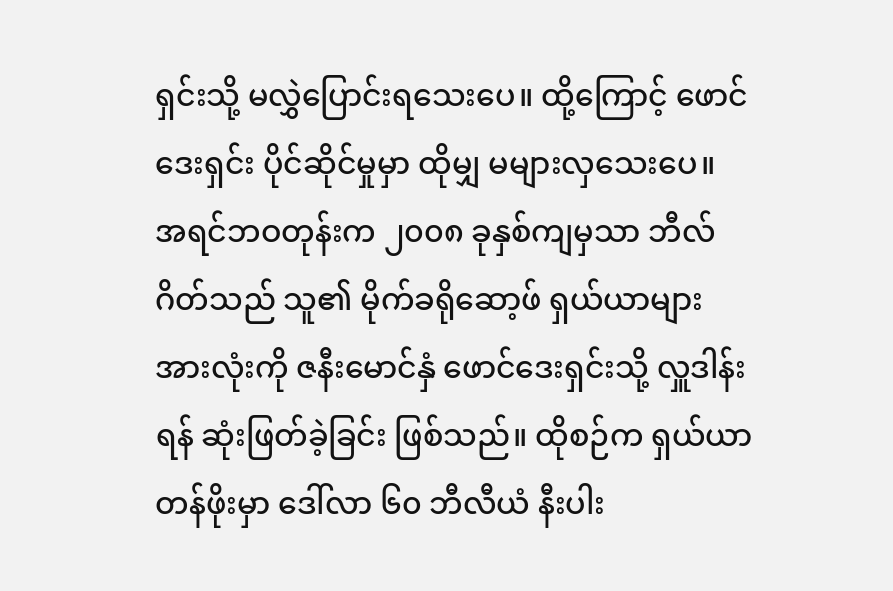ရှင်းသို့ မလွှဲပြောင်းရသေးပေ။ ထို့ကြောင့် ဖောင်ဒေးရှင်း ပိုင်ဆိုင်မှုမှာ ထိုမျှ မများလှသေးပေ။
အရင်ဘဝတုန်းက ၂၀၀၈ ခုနှစ်ကျမှသာ ဘီလ်ဂိတ်သည် သူ၏ မိုက်ခရိုဆော့ဖ် ရှယ်ယာများ အားလုံးကို ဇနီးမောင်နှံ ဖောင်ဒေးရှင်းသို့ လှူဒါန်းရန် ဆုံးဖြတ်ခဲ့ခြင်း ဖြစ်သည်။ ထိုစဉ်က ရှယ်ယာတန်ဖိုးမှာ ဒေါ်လာ ၆၀ ဘီလီယံ နီးပါး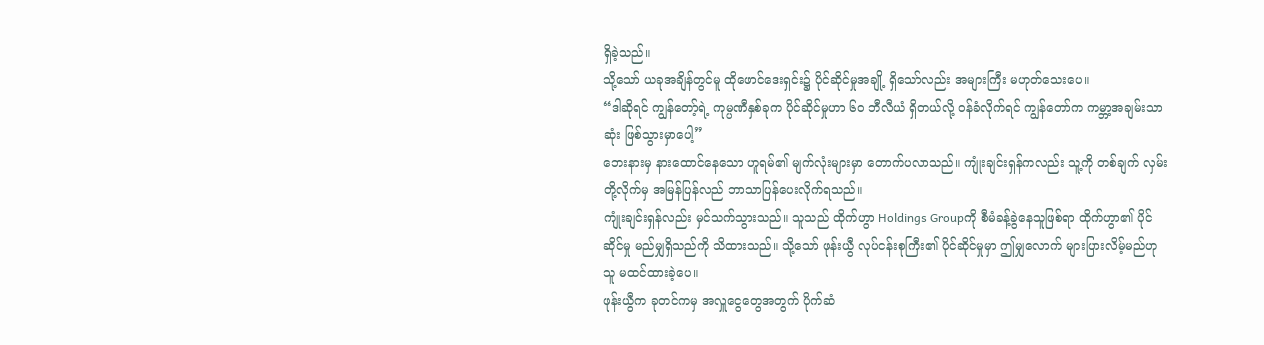ရှိခဲ့သည်။
သို့သော် ယခုအချိန်တွင်မူ ထိုဖောင်ဒေးရှင်း၌ ပိုင်ဆိုင်မှုအချို့ ရှိသော်လည်း အများကြီး မဟုတ်သေးပေ။
“ဒါဆိုရင် ကျွန်တော့်ရဲ့ ကုမ္ပဏီနှစ်ခုက ပိုင်ဆိုင်မှုဟာ ၆၀ ဘီလီယံ ရှိတယ်လို့ ဝန်ခံလိုက်ရင် ကျွန်တော်က ကမ္ဘာ့အချမ်းသာဆုံး ဖြစ်သွားမှာပေါ့”
ဘေးနားမှ နားထောင်နေသော ဟူရမ်၏ မျက်လုံးများမှာ တောက်ပလာသည်။ ကျုံးချင်းရှန်ကလည်း သူ့ကို တစ်ချက် လှမ်းတို့လိုက်မှ အမြန်ပြန်လည် ဘာသာပြန်ပေးလိုက်ရသည်။
ကျုံးချင်းရှန်လည်း မှင်သက်သွားသည်။ သူသည် ထိုက်ဟွာ Holdings Groupကို စီမံခန့်ခွဲနေသူဖြစ်ရာ ထိုက်ဟွာ၏ ပိုင်ဆိုင်မှု မည်မျှရှိသည်ကို သိထားသည်။ သို့သော် ဖုန်းယွီ လုပ်ငန်းစုကြီး၏ ပိုင်ဆိုင်မှုမှာ ဤမျှလောက် များပြားလိမ့်မည်ဟု သူ မထင်ထားခဲ့ပေ။
ဖုန်းယွီက ခုတင်ကမှ အလှူငွေတွေအတွက် ပိုက်ဆံ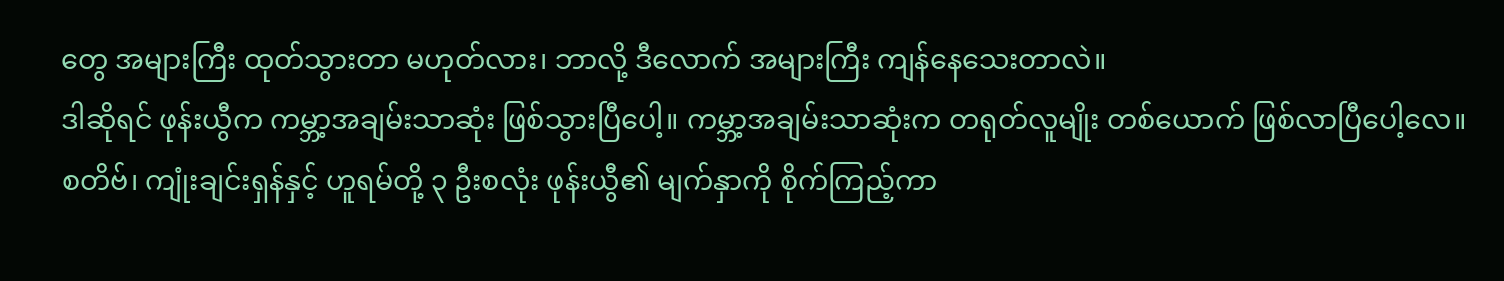တွေ အများကြီး ထုတ်သွားတာ မဟုတ်လား၊ ဘာလို့ ဒီလောက် အများကြီး ကျန်နေသေးတာလဲ။
ဒါဆိုရင် ဖုန်းယွီက ကမ္ဘာ့အချမ်းသာဆုံး ဖြစ်သွားပြီပေါ့။ ကမ္ဘာ့အချမ်းသာဆုံးက တရုတ်လူမျိုး တစ်ယောက် ဖြစ်လာပြီပေါ့လေ။
စတိဗ်၊ ကျုံးချင်းရှန်နှင့် ဟူရမ်တို့ ၃ ဦးစလုံး ဖုန်းယွီ၏ မျက်နှာကို စိုက်ကြည့်ကာ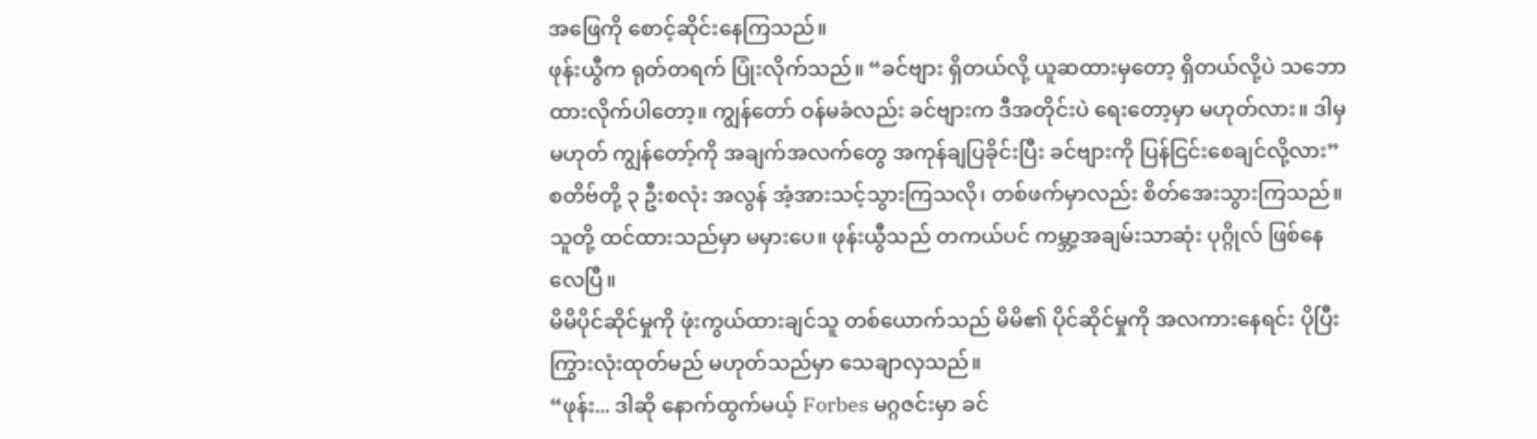အဖြေကို စောင့်ဆိုင်းနေကြသည်။
ဖုန်းယွီက ရုတ်တရက် ပြုံးလိုက်သည်။ “ခင်ဗျား ရှိတယ်လို့ ယူဆထားမှတော့ ရှိတယ်လို့ပဲ သဘောထားလိုက်ပါတော့။ ကျွန်တော် ဝန်မခံလည်း ခင်ဗျားက ဒီအတိုင်းပဲ ရေးတော့မှာ မဟုတ်လား။ ဒါမှမဟုတ် ကျွန်တော့်ကို အချက်အလက်တွေ အကုန်ချပြခိုင်းပြီး ခင်ဗျားကို ပြန်ငြင်းစေချင်လို့လား”
စတိဗ်တို့ ၃ ဦးစလုံး အလွန် အံ့အားသင့်သွားကြသလို၊ တစ်ဖက်မှာလည်း စိတ်အေးသွားကြသည်။ သူတို့ ထင်ထားသည်မှာ မမှားပေ။ ဖုန်းယွီသည် တကယ်ပင် ကမ္ဘာ့အချမ်းသာဆုံး ပုဂ္ဂိုလ် ဖြစ်နေလေပြီ။
မိမိပိုင်ဆိုင်မှုကို ဖုံးကွယ်ထားချင်သူ တစ်ယောက်သည် မိမိ၏ ပိုင်ဆိုင်မှုကို အလကားနေရင်း ပိုပြီးကြွားလုံးထုတ်မည် မဟုတ်သည်မှာ သေချာလှသည်။
“ဖုန်း... ဒါဆို နောက်ထွက်မယ့် Forbes မဂ္ဂဇင်းမှာ ခင်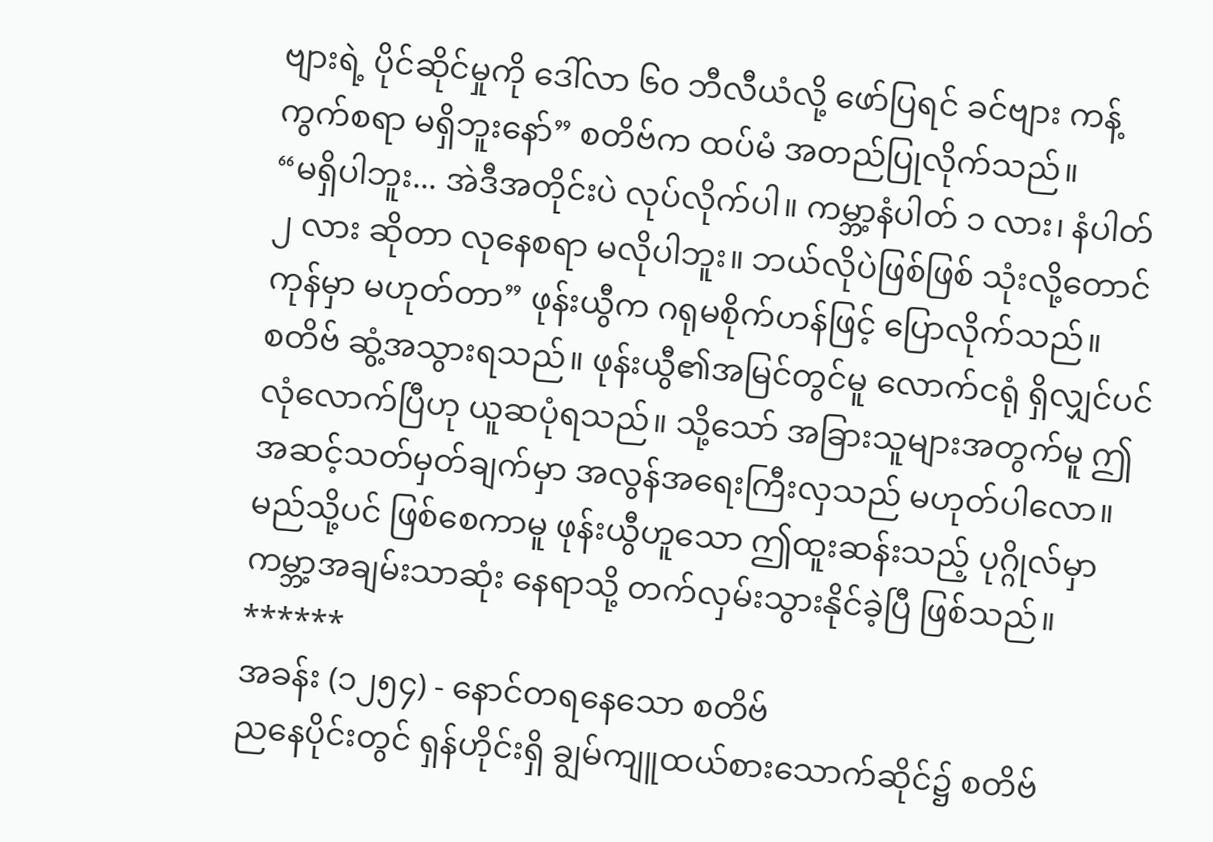ဗျားရဲ့ ပိုင်ဆိုင်မှုကို ဒေါ်လာ ၆၀ ဘီလီယံလို့ ဖော်ပြရင် ခင်ဗျား ကန့်ကွက်စရာ မရှိဘူးနော်” စတိဗ်က ထပ်မံ အတည်ပြုလိုက်သည်။
“မရှိပါဘူး... အဲဒီအတိုင်းပဲ လုပ်လိုက်ပါ။ ကမ္ဘာ့နံပါတ် ၁ လား၊ နံပါတ် ၂ လား ဆိုတာ လုနေစရာ မလိုပါဘူး။ ဘယ်လိုပဲဖြစ်ဖြစ် သုံးလို့တောင် ကုန်မှာ မဟုတ်တာ” ဖုန်းယွီက ဂရုမစိုက်ဟန်ဖြင့် ပြောလိုက်သည်။
စတိဗ် ဆွံ့အသွားရသည်။ ဖုန်းယွီ၏အမြင်တွင်မူ လောက်ငရုံ ရှိလျှင်ပင် လုံလောက်ပြီဟု ယူဆပုံရသည်။ သို့သော် အခြားသူများအတွက်မူ ဤအဆင့်သတ်မှတ်ချက်မှာ အလွန်အရေးကြီးလှသည် မဟုတ်ပါလော။
မည်သို့ပင် ဖြစ်စေကာမူ ဖုန်းယွီဟူသော ဤထူးဆန်းသည့် ပုဂ္ဂိုလ်မှာ ကမ္ဘာ့အချမ်းသာဆုံး နေရာသို့ တက်လှမ်းသွားနိုင်ခဲ့ပြီ ဖြစ်သည်။
******
အခန်း (၁၂၅၄) - နောင်တရနေသော စတိဗ်
ညနေပိုင်းတွင် ရှန်ဟိုင်းရှိ ချွမ်ကျူထယ်စားသောက်ဆိုင်၌ စတိဗ်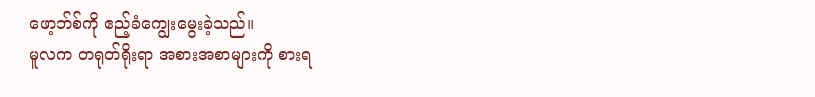ဖော့ဘ်စ်ကို ဧည့်ခံကျွေးမွေးခဲ့သည်။
မူလက တရုတ်ရိုးရာ အစားအစာများကို စားရ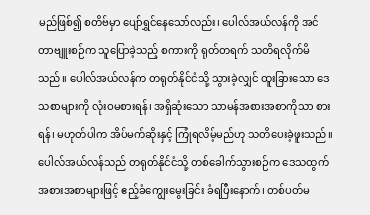မည်ဖြစ်၍ စတိဗ်မှာ ပျော်ရွှင်နေသော်လည်း၊ ပေါလ်အယ်လန်ကို အင်တာဗျူးစဉ်က သူပြောခဲ့သည့် စကားကို ရုတ်တရက် သတိရလိုက်မိသည်။ ပေါလ်အယ်လန်က တရုတ်နိုင်ငံသို့ သွားခဲ့လျှင် ထူးခြားသော ဒေသစာများကို လုံးဝမစားရန်၊ အရှိဆုံးသော သာမန်အစားအစာကိုသာ စားရန်၊ မဟုတ်ပါက အိပ်မက်ဆိုးနှင့် ကြုံရလိမ့်မည်ဟု သတိပေးခဲ့ဖူးသည်။
ပေါလ်အယ်လန်သည် တရုတ်နိုင်ငံသို့ တစ်ခေါက်သွားစဉ်က ဒေသထွက် အစားအစာများဖြင့် ဧည့်ခံကျွေးမွေးခြင်း ခံရပြီးနောက်၊ တစ်ပတ်မ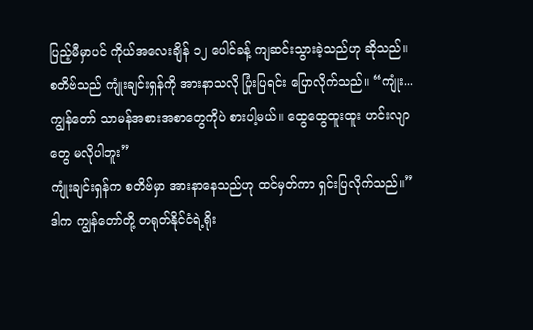ပြည့်မီမှာပင် ကိုယ်အလေးချိန် ၁၂ ပေါင်ခန့် ကျဆင်းသွားခဲ့သည်ဟု ဆိုသည်။
စတိဗ်သည် ကျုံးချင်းရှန်ကို အားနာသလို ပြုံးပြရင်း ပြောလိုက်သည်။ “ကျုံး... ကျွန်တော် သာမန်အစားအစာတွေကိုပဲ စားပါ့မယ်။ ထွေထွေထူးထူး ဟင်းလျာတွေ မလိုပါဘူး”
ကျုံးချင်းရှန်က စတိဗ်မှာ အားနာနေသည်ဟု ထင်မှတ်ကာ ရှင်းပြလိုက်သည်။”ဒါက ကျွန်တော်တို့ တရုတ်နိုင်ငံရဲ့ရိုး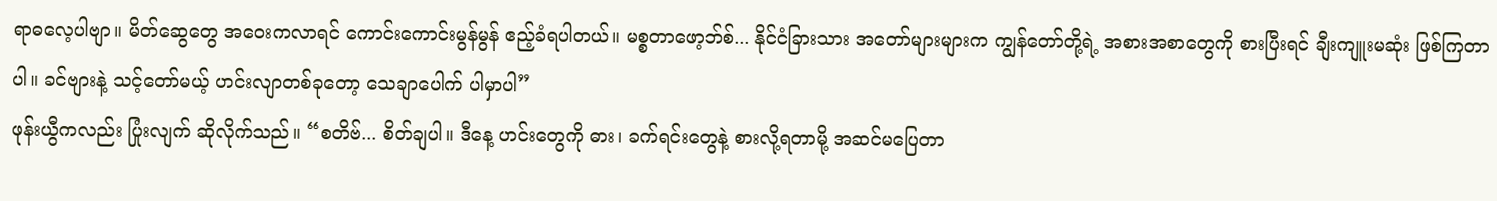ရာဓလေ့ပါဗျာ။ မိတ်ဆွေတွေ အဝေးကလာရင် ကောင်းကောင်းမွန်မွန် ဧည့်ခံရပါတယ်။ မစ္စတာဖော့ဘ်စ်... နိုင်ငံခြားသား အတော်များများက ကျွန်တော်တို့ရဲ့ အစားအစာတွေကို စားပြီးရင် ချီးကျူးမဆုံး ဖြစ်ကြတာပါ။ ခင်ဗျားနဲ့ သင့်တော်မယ့် ဟင်းလျာတစ်ခုတော့ သေချာပေါက် ပါမှာပါ”
ဖုန်းယွီကလည်း ပြုံးလျက် ဆိုလိုက်သည်။ “စတိဗ်... စိတ်ချပါ။ ဒီနေ့ ဟင်းတွေကို ဓား၊ ခက်ရင်းတွေနဲ့ စားလို့ရတာမို့ အဆင်မပြေတာ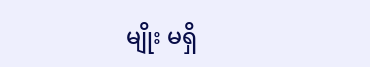မျိုး မရှိ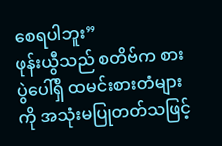စေရပါဘူး”
ဖုန်းယွီသည် စတိဗ်က စားပွဲပေါ်ရှိ ထမင်းစားတံများကို အသုံးမပြုတတ်သဖြင့်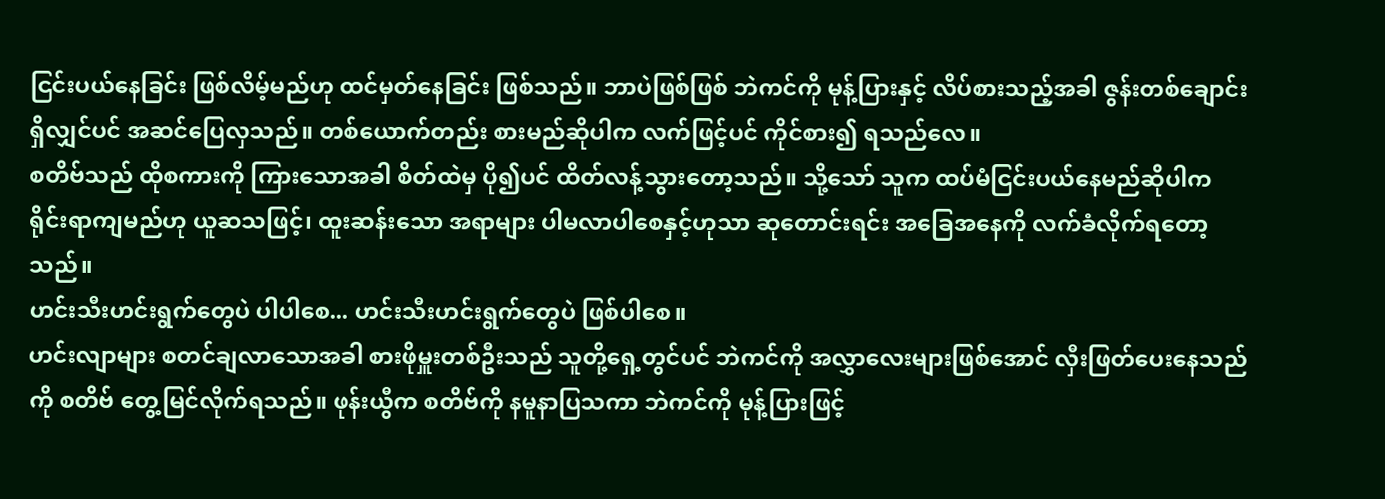ငြင်းပယ်နေခြင်း ဖြစ်လိမ့်မည်ဟု ထင်မှတ်နေခြင်း ဖြစ်သည်။ ဘာပဲဖြစ်ဖြစ် ဘဲကင်ကို မုန့်ပြားနှင့် လိပ်စားသည့်အခါ ဇွန်းတစ်ချောင်းရှိလျှင်ပင် အဆင်ပြေလှသည်။ တစ်ယောက်တည်း စားမည်ဆိုပါက လက်ဖြင့်ပင် ကိုင်စား၍ ရသည်လေ။
စတိဗ်သည် ထိုစကားကို ကြားသောအခါ စိတ်ထဲမှ ပို၍ပင် ထိတ်လန့်သွားတော့သည်။ သို့သော် သူက ထပ်မံငြင်းပယ်နေမည်ဆိုပါက ရိုင်းရာကျမည်ဟု ယူဆသဖြင့်၊ ထူးဆန်းသော အရာများ ပါမလာပါစေနှင့်ဟုသာ ဆုတောင်းရင်း အခြေအနေကို လက်ခံလိုက်ရတော့သည်။
ဟင်းသီးဟင်းရွက်တွေပဲ ပါပါစေ... ဟင်းသီးဟင်းရွက်တွေပဲ ဖြစ်ပါစေ။
ဟင်းလျာများ စတင်ချလာသောအခါ စားဖိုမှူးတစ်ဦးသည် သူတို့ရှေ့တွင်ပင် ဘဲကင်ကို အလွှာလေးများဖြစ်အောင် လှီးဖြတ်ပေးနေသည်ကို စတိဗ် တွေ့မြင်လိုက်ရသည်။ ဖုန်းယွီက စတိဗ်ကို နမူနာပြသကာ ဘဲကင်ကို မုန့်ပြားဖြင့်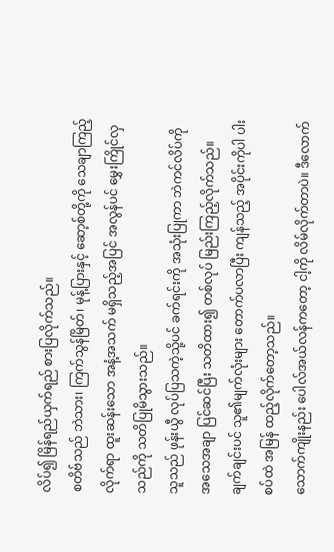လိပ်၍ မြိန်ရည်ယှက်ရည် စားပြလိုက်သည်။
စတိဗ်သည် ဘဲသား၊ ကြက်သွန်မြိတ်၊ မုန့်ပြားနှင့် ဆော့စ်တို့ကို သေချာကြည့်လိုက်ရာ ထူးဆန်းသော အနံ့အသက် မရှိသည့်အပြင် အလွန်ပင် မွှေးကြိုင်လှသည်ကို သတိပြုမိသွားသည်။
သူသည် ဖုန်းယွီ လုပ်ပြသကဲ့သို့ပင် ခက်ရင်းကို အသုံးပြုကာ ဘဲကင်လိပ်ကို အသေအချာ ပြင်ဆင်ပြီး သတိထား၍ တစ်လုပ် မြည်းကြည့်လိုက်သည်။ ချက်ချင်းပင် သူ၏မျက်လုံးများ တောက်ပလာပြီး ကျန်သည့် အပိုင်းကိုပါ ပါးစပ်ထဲ အမြန် ထည့်လိုက်တော့သည်။
သောက်ကျိုးနည်း ပေါလ်အယ်လန်ကတော့ ငါ့ကို လိမ်လိုက်တာပဲ။ ဒီလောက်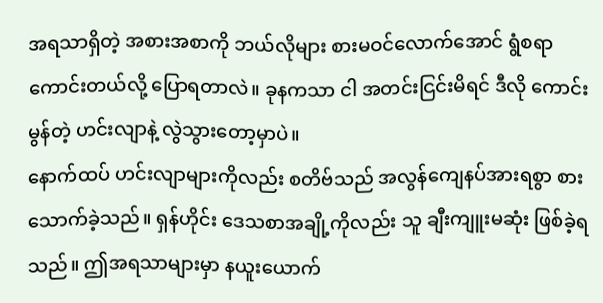အရသာရှိတဲ့ အစားအစာကို ဘယ်လိုများ စားမဝင်လောက်အောင် ရွံစရာကောင်းတယ်လို့ ပြောရတာလဲ။ ခုနကသာ ငါ အတင်းငြင်းမိရင် ဒီလို ကောင်းမွန်တဲ့ ဟင်းလျာနဲ့ လွဲသွားတော့မှာပဲ။
နောက်ထပ် ဟင်းလျာများကိုလည်း စတိဗ်သည် အလွန်ကျေနပ်အားရစွာ စားသောက်ခဲ့သည်။ ရှန်ဟိုင်း ဒေသစာအချို့ကိုလည်း သူ ချီးကျူးမဆုံး ဖြစ်ခဲ့ရသည်။ ဤအရသာများမှာ နယူးယောက်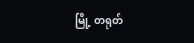မြို့ တရုတ်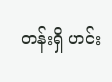တန်းရှိ ဟင်း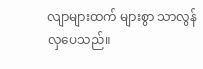လျာများထက် များစွာ သာလွန်လှပေသည်။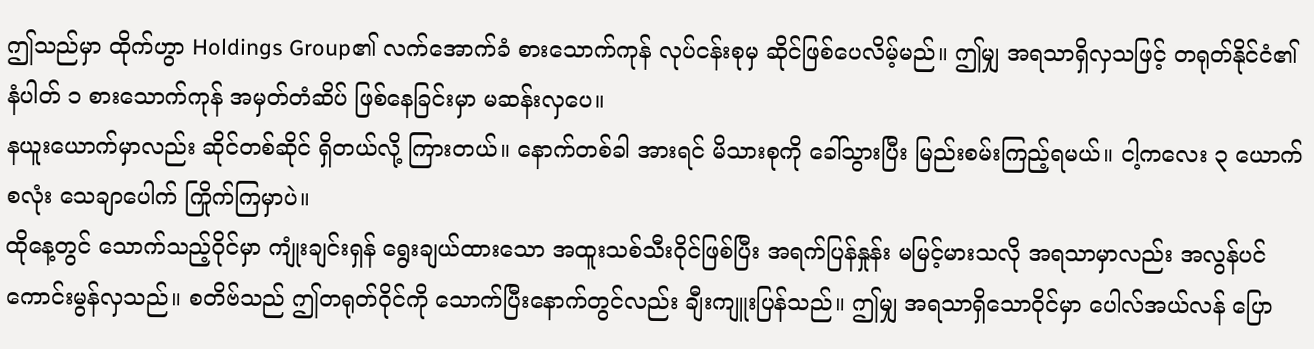ဤသည်မှာ ထိုက်ဟွာ Holdings Group၏ လက်အောက်ခံ စားသောက်ကုန် လုပ်ငန်းစုမှ ဆိုင်ဖြစ်ပေလိမ့်မည်။ ဤမျှ အရသာရှိလှသဖြင့် တရုတ်နိုင်ငံ၏ နံပါတ် ၁ စားသောက်ကုန် အမှတ်တံဆိပ် ဖြစ်နေခြင်းမှာ မဆန်းလှပေ။
နယူးယောက်မှာလည်း ဆိုင်တစ်ဆိုင် ရှိတယ်လို့ ကြားတယ်။ နောက်တစ်ခါ အားရင် မိသားစုကို ခေါ်သွားပြီး မြည်းစမ်းကြည့်ရမယ်။ ငါ့ကလေး ၃ ယောက်စလုံး သေချာပေါက် ကြိုက်ကြမှာပဲ။
ထိုနေ့တွင် သောက်သည့်ဝိုင်မှာ ကျုံးချင်းရှန် ရွေးချယ်ထားသော အထူးသစ်သီးဝိုင်ဖြစ်ပြီး အရက်ပြန်နှုန်း မမြင့်မားသလို အရသာမှာလည်း အလွန်ပင် ကောင်းမွန်လှသည်။ စတိဗ်သည် ဤတရုတ်ဝိုင်ကို သောက်ပြီးနောက်တွင်လည်း ချီးကျူးပြန်သည်။ ဤမျှ အရသာရှိသောဝိုင်မှာ ပေါလ်အယ်လန် ပြော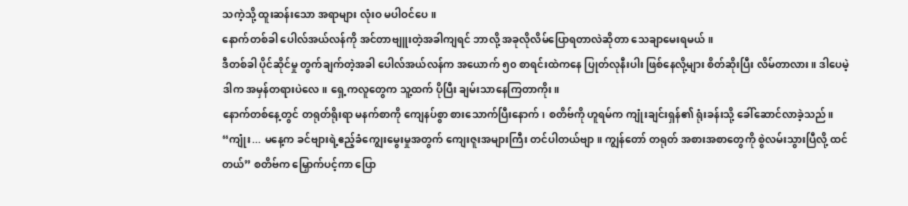သကဲ့သို့ ထူးဆန်းသော အရာများ လုံးဝ မပါဝင်ပေ။
နောက်တစ်ခါ ပေါလ်အယ်လန်ကို အင်တာဗျူးတဲ့အခါကျရင် ဘာလို့ အခုလိုလိမ်ပြောရတာလဲဆိုတာ သေချာမေးရမယ်။
ဒီတစ်ခါ ပိုင်ဆိုင်မှု တွက်ချက်တဲ့အခါ ပေါလ်အယ်လန်က အယောက် ၅၀ စာရင်းထဲကနေ ပြုတ်လုနီးပါး ဖြစ်နေလို့များ စိတ်ဆိုးပြီး လိမ်တာလား။ ဒါပေမဲ့ ဒါက အမှန်တရားပဲလေ။ ရှေ့ကလူတွေက သူ့ထက် ပိုပြီး ချမ်းသာနေကြတာကိုး။
နောက်တစ်နေ့တွင် တရုတ်ရိုးရာ မနက်စာကို ကျေနပ်စွာ စားသောက်ပြီးနောက်၊ စတိဗ်ကို ဟူရမ်က ကျုံးချင်းရှန်၏ ရုံးခန်းသို့ ခေါ်ဆောင်လာခဲ့သည်။
“ကျုံး... မနေ့က ခင်ဗျားရဲ့ဧည့်ခံကျွေးမွေးမှုအတွက် ကျေးဇူးအများကြီး တင်ပါတယ်ဗျာ။ ကျွန်တော် တရုတ် အစားအစာတွေကို စွဲလမ်းသွားပြီလို့ ထင်တယ်” စတိဗ်က မြှောက်ပင့်ကာ ပြော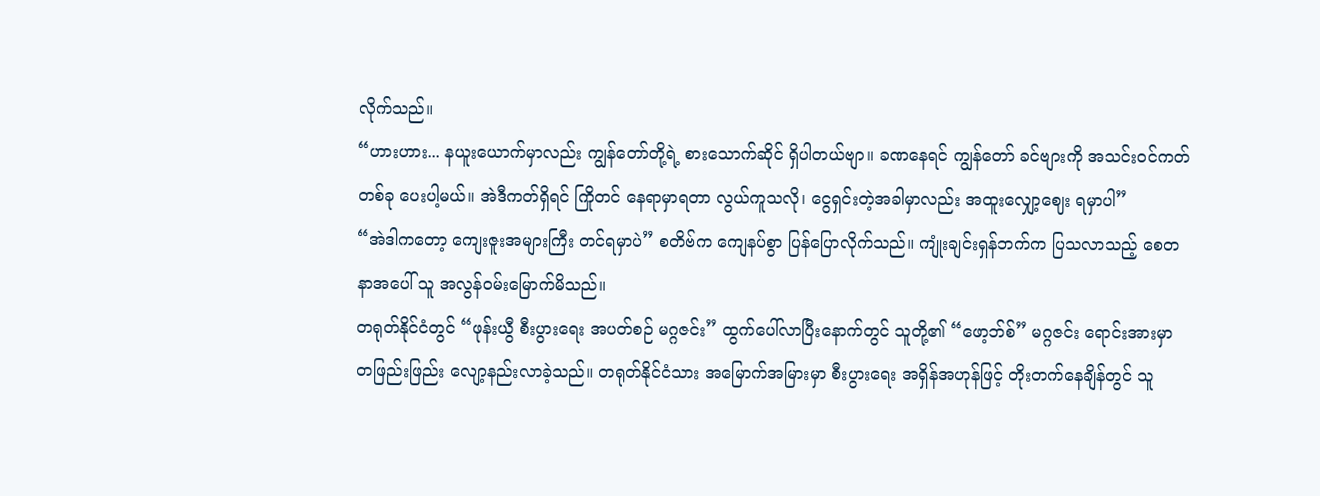လိုက်သည်။
“ဟားဟား... နယူးယောက်မှာလည်း ကျွန်တော်တို့ရဲ့ စားသောက်ဆိုင် ရှိပါတယ်ဗျာ။ ခဏနေရင် ကျွန်တော် ခင်ဗျားကို အသင်းဝင်ကတ် တစ်ခု ပေးပါ့မယ်။ အဲဒီကတ်ရှိရင် ကြိုတင် နေရာမှာရတာ လွယ်ကူသလို၊ ငွေရှင်းတဲ့အခါမှာလည်း အထူးလျှော့ဈေး ရမှာပါ”
“အဲဒါကတော့ ကျေးဇူးအများကြီး တင်ရမှာပဲ” စတိဗ်က ကျေနပ်စွာ ပြန်ပြောလိုက်သည်။ ကျုံးချင်းရှန်ဘက်က ပြသလာသည့် စေတနာအပေါ် သူ အလွန်ဝမ်းမြောက်မိသည်။
တရုတ်နိုင်ငံတွင် “ဖုန်းယွီ စီးပွားရေး အပတ်စဉ် မဂ္ဂဇင်း” ထွက်ပေါ်လာပြီးနောက်တွင် သူတို့၏ “ဖော့ဘ်စ်” မဂ္ဂဇင်း ရောင်းအားမှာ တဖြည်းဖြည်း လျော့နည်းလာခဲ့သည်။ တရုတ်နိုင်ငံသား အမြောက်အမြားမှာ စီးပွားရေး အရှိန်အဟုန်ဖြင့် တိုးတက်နေချိန်တွင် သူ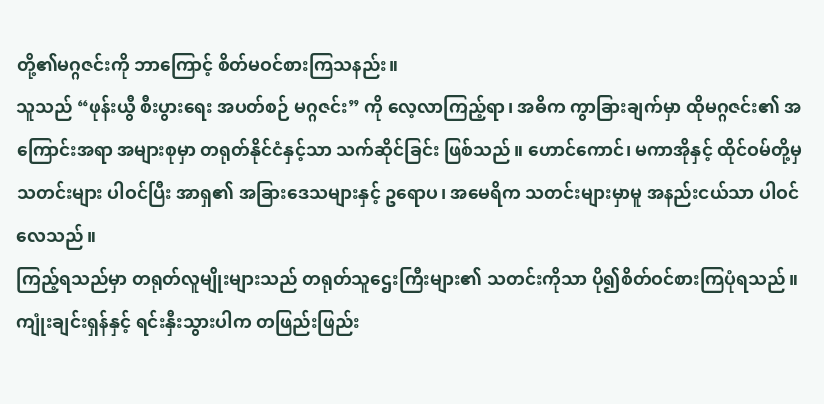တို့၏မဂ္ဂဇင်းကို ဘာကြောင့် စိတ်မဝင်စားကြသနည်း။
သူသည် “ဖုန်းယွီ စီးပွားရေး အပတ်စဉ် မဂ္ဂဇင်း” ကို လေ့လာကြည့်ရာ၊ အဓိက ကွာခြားချက်မှာ ထိုမဂ္ဂဇင်း၏ အကြောင်းအရာ အများစုမှာ တရုတ်နိုင်ငံနှင့်သာ သက်ဆိုင်ခြင်း ဖြစ်သည်။ ဟောင်ကောင်၊ မကာအိုနှင့် ထိုင်ဝမ်တို့မှ သတင်းများ ပါဝင်ပြီး အာရှ၏ အခြားဒေသများနှင့် ဥရောပ၊ အမေရိက သတင်းများမှာမူ အနည်းငယ်သာ ပါဝင်လေသည်။
ကြည့်ရသည်မှာ တရုတ်လူမျိုးများသည် တရုတ်သူဌေးကြီးများ၏ သတင်းကိုသာ ပို၍စိတ်ဝင်စားကြပုံရသည်။ ကျုံးချင်းရှန်နှင့် ရင်းနှီးသွားပါက တဖြည်းဖြည်း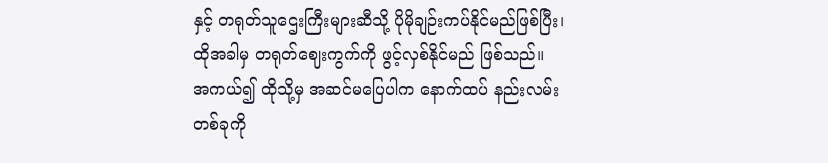နှင့် တရုတ်သူဌေးကြီးများဆီသို့ ပိုမိုချဉ်းကပ်နိုင်မည်ဖြစ်ပြီး၊ ထိုအခါမှ တရုတ်ဈေးကွက်ကို ဖွင့်လှစ်နိုင်မည် ဖြစ်သည်။
အကယ်၍ ထိုသို့မှ အဆင်မပြေပါက နောက်ထပ် နည်းလမ်းတစ်ခုကို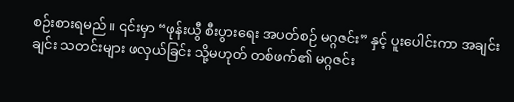စဉ်းစားရမည်။ ၎င်းမှာ “ဖုန်းယွီ စီးပွားရေး အပတ်စဉ် မဂ္ဂဇင်း” နှင့် ပူးပေါင်းကာ အချင်းချင်း သတင်းများ ဖလှယ်ခြင်း သို့မဟုတ် တစ်ဖက်၏ မဂ္ဂဇင်း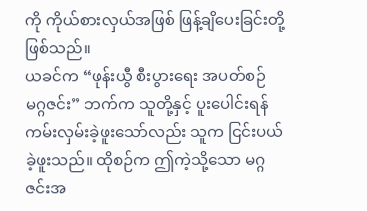ကို ကိုယ်စားလှယ်အဖြစ် ဖြန့်ချိပေးခြင်းတို့ ဖြစ်သည်။
ယခင်က “ဖုန်းယွီ စီးပွားရေး အပတ်စဉ် မဂ္ဂဇင်း” ဘက်က သူတို့နှင့် ပူးပေါင်းရန် ကမ်းလှမ်းခဲ့ဖူးသော်လည်း သူက ငြင်းပယ်ခဲ့ဖူးသည်။ ထိုစဉ်က ဤကဲ့သို့သော မဂ္ဂဇင်းအ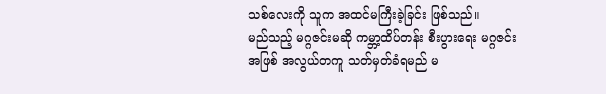သစ်လေးကို သူက အထင်မကြီးခဲ့ခြင်း ဖြစ်သည်။
မည်သည့် မဂ္ဂဇင်းမဆို ကမ္ဘာ့ထိပ်တန်း စီးပွားရေး မဂ္ဂဇင်းအဖြစ် အလွယ်တကူ သတ်မှတ်ခံရမည် မ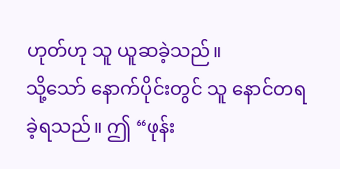ဟုတ်ဟု သူ ယူဆခဲ့သည်။
သို့သော် နောက်ပိုင်းတွင် သူ နောင်တရခဲ့ရသည်။ ဤ “ဖုန်း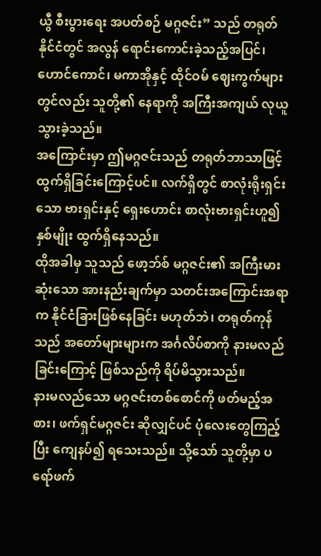ယွီ စီးပွားရေး အပတ်စဉ် မဂ္ဂဇင်း” သည် တရုတ်နိုင်ငံတွင် အလွန် ရောင်းကောင်းခဲ့သည့်အပြင်၊ ဟောင်ကောင်၊ မကာအိုနှင့် ထိုင်ဝမ် ဈေးကွက်များတွင်လည်း သူတို့၏ နေရာကို အကြီးအကျယ် လုယူသွားခဲ့သည်။
အကြောင်းမှာ ဤမဂ္ဂဇင်းသည် တရုတ်ဘာသာဖြင့် ထွက်ရှိခြင်းကြောင့်ပင်။ လက်ရှိတွင် စာလုံးရိုးရှင်းသော ဗားရှင်းနှင့် ရှေးဟောင်း စာလုံးဗားရှင်းဟူ၍ နှစ်မျိုး ထွက်ရှိနေသည်။
ထိုအခါမှ သူသည် ဖော့ဘ်စ် မဂ္ဂဇင်း၏ အကြီးမားဆုံးသော အားနည်းချက်မှာ သတင်းအကြောင်းအရာက နိုင်ငံခြားဖြစ်နေခြင်း မဟုတ်ဘဲ၊ တရုတ်ကုန်သည် အတော်များများက အင်္ဂလိပ်စာကို နားမလည်ခြင်းကြောင့် ဖြစ်သည်ကို ရိပ်မိသွားသည်။
နားမလည်သော မဂ္ဂဇင်းတစ်စောင်ကို ဖတ်မည့်အစား၊ ဖက်ရှင်မဂ္ဂဇင်း ဆိုလျှင်ပင် ပုံလေးတွေကြည့်ပြီး ကျေနပ်၍ ရသေးသည်။ သို့သော် သူတို့မှာ ပရော်ဖက်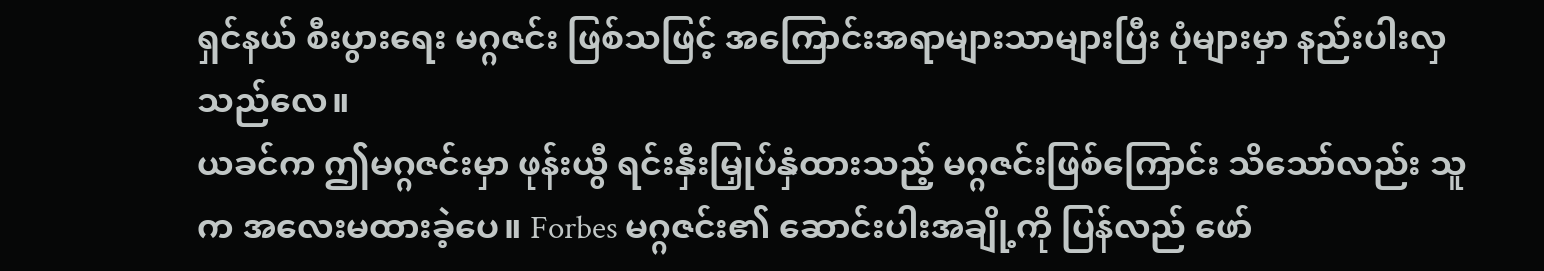ရှင်နယ် စီးပွားရေး မဂ္ဂဇင်း ဖြစ်သဖြင့် အကြောင်းအရာများသာများပြီး ပုံများမှာ နည်းပါးလှသည်လေ။
ယခင်က ဤမဂ္ဂဇင်းမှာ ဖုန်းယွီ ရင်းနှီးမြှုပ်နှံထားသည့် မဂ္ဂဇင်းဖြစ်ကြောင်း သိသော်လည်း သူက အလေးမထားခဲ့ပေ။ Forbes မဂ္ဂဇင်း၏ ဆောင်းပါးအချို့ကို ပြန်လည် ဖော်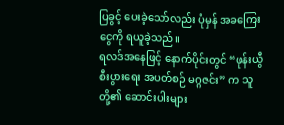ပြခွင့် ပေးခဲ့သော်လည်း ပုံမှန် အခကြေးငွေကို ရယူခဲ့သည်။
ရလဒ်အနေဖြင့် နောက်ပိုင်းတွင် “ဖုန်းယွီ စီးပွားရေး အပတ်စဉ် မဂ္ဂဇင်း” က သူတို့၏ ဆောင်းပါးများ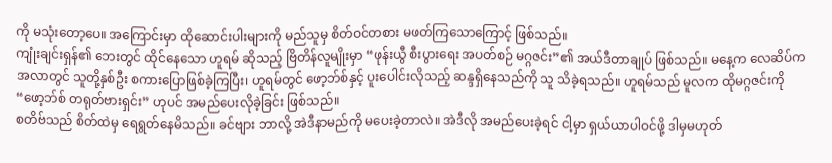ကို မသုံးတော့ပေ။ အကြောင်းမှာ ထိုဆောင်းပါးများကို မည်သူမှ စိတ်ဝင်တစား မဖတ်ကြသောကြောင့် ဖြစ်သည်။
ကျုံးချင်းရှန်၏ ဘေးတွင် ထိုင်နေသော ဟူရမ် ဆိုသည့် ဗြိတိန်လူမျိုးမှာ “ဖုန်းယွီ စီးပွားရေး အပတ်စဉ် မဂ္ဂဇင်း”၏ အယ်ဒီတာချုပ် ဖြစ်သည်။ မနေ့က လေဆိပ်က အလာတွင် သူတို့နှစ်ဦး စကားပြောဖြစ်ခဲ့ကြပြီး၊ ဟူရမ်တွင် ဖော့ဘ်စ်နှင့် ပူးပေါင်းလိုသည့် ဆန္ဒရှိနေသည်ကို သူ သိခဲ့ရသည်။ ဟူရမ်သည် မူလက ထိုမဂ္ဂဇင်းကို “ဖော့ဘ်စ် တရုတ်ဗားရှင်း” ဟုပင် အမည်ပေးလိုခဲ့ခြင်း ဖြစ်သည်။
စတိဗ်သည် စိတ်ထဲမှ ရေရွတ်နေမိသည်။ ခင်ဗျား ဘာလို့ အဲဒီနာမည်ကို မပေးခဲ့တာလဲ။ အဲဒီလို အမည်ပေးခဲ့ရင် ငါ့မှာ ရှယ်ယာပါဝင်ဖို့ ဒါမှမဟုတ်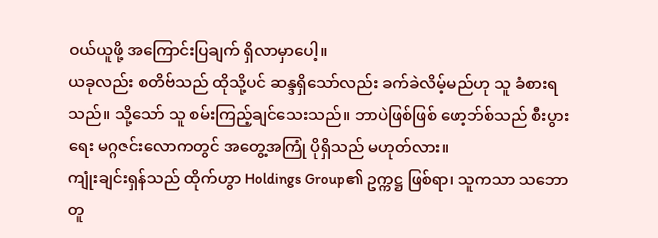ဝယ်ယူဖို့ အကြောင်းပြချက် ရှိလာမှာပေါ့။
ယခုလည်း စတိဗ်သည် ထိုသို့ပင် ဆန္ဒရှိသော်လည်း ခက်ခဲလိမ့်မည်ဟု သူ ခံစားရသည်။ သို့သော် သူ စမ်းကြည့်ချင်သေးသည်။ ဘာပဲဖြစ်ဖြစ် ဖော့ဘ်စ်သည် စီးပွားရေး မဂ္ဂဇင်းလောကတွင် အတွေ့အကြုံ ပိုရှိသည် မဟုတ်လား။
ကျုံးချင်းရှန်သည် ထိုက်ဟွာ Holdings Group၏ ဥက္ကဋ္ဌ ဖြစ်ရာ၊ သူကသာ သဘောတူ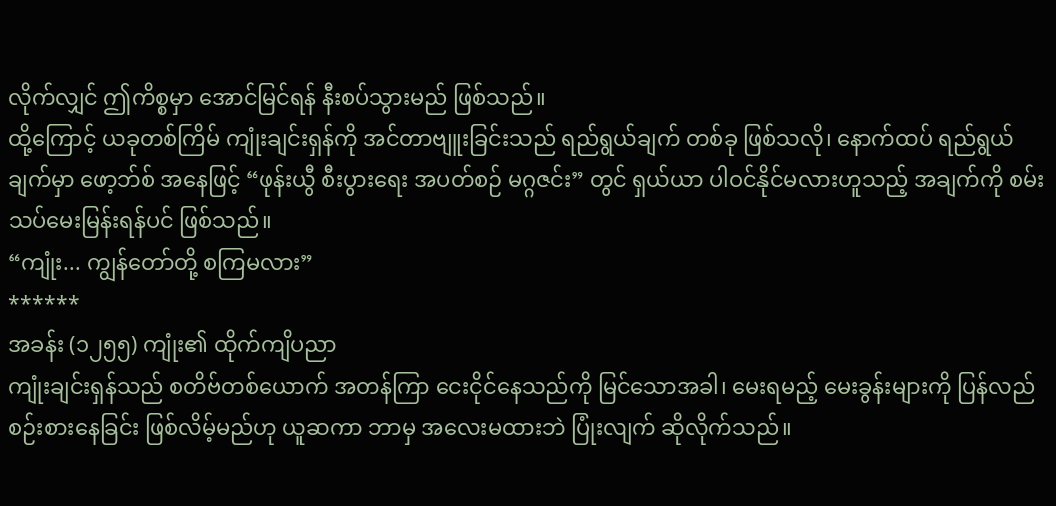လိုက်လျှင် ဤကိစ္စမှာ အောင်မြင်ရန် နီးစပ်သွားမည် ဖြစ်သည်။
ထို့ကြောင့် ယခုတစ်ကြိမ် ကျုံးချင်းရှန်ကို အင်တာဗျူးခြင်းသည် ရည်ရွယ်ချက် တစ်ခု ဖြစ်သလို၊ နောက်ထပ် ရည်ရွယ်ချက်မှာ ဖော့ဘ်စ် အနေဖြင့် “ဖုန်းယွီ စီးပွားရေး အပတ်စဉ် မဂ္ဂဇင်း” တွင် ရှယ်ယာ ပါဝင်နိုင်မလားဟူသည့် အချက်ကို စမ်းသပ်မေးမြန်းရန်ပင် ဖြစ်သည်။
“ကျုံး... ကျွန်တော်တို့ စကြမလား”
******
အခန်း (၁၂၅၅) ကျုံး၏ ထိုက်ကျိပညာ
ကျုံးချင်းရှန်သည် စတိဗ်တစ်ယောက် အတန်ကြာ ငေးငိုင်နေသည်ကို မြင်သောအခါ၊ မေးရမည့် မေးခွန်းများကို ပြန်လည်စဉ်းစားနေခြင်း ဖြစ်လိမ့်မည်ဟု ယူဆကာ ဘာမှ အလေးမထားဘဲ ပြုံးလျက် ဆိုလိုက်သည်။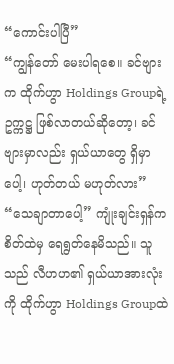“ကောင်းပါပြီ”
“ကျွန်တော် မေးပါရစေ။ ခင်ဗျားက ထိုက်ဟွာ Holdings Groupရဲ့ ဥက္ကဋ္ဌ ဖြစ်လာတယ်ဆိုတော့၊ ခင်ဗျားမှာလည်း ရှယ်ယာတွေ ရှိမှာပေါ့၊ ဟုတ်တယ် မဟုတ်လား”
“သေချာတာပေါ့” ကျုံးချင်းရှန်က စိတ်ထဲမှ ရေရွတ်နေမိသည်။ သူသည် လီဟဟ၏ ရှယ်ယာအားလုံးကို ထိုက်ဟွာ Holdings Groupထဲ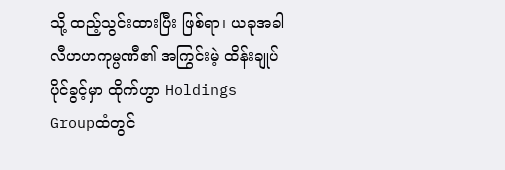သို့ ထည့်သွင်းထားပြီး ဖြစ်ရာ၊ ယခုအခါ လီဟဟကုမ္ပဏီ၏ အကြွင်းမဲ့ ထိန်းချုပ်ပိုင်ခွင့်မှာ ထိုက်ဟွာ Holdings Groupထံတွင်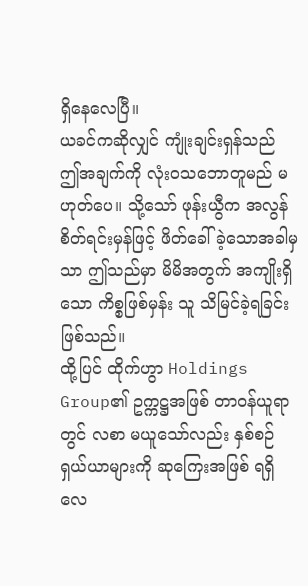ရှိနေလေပြီ။
ယခင်ကဆိုလျှင် ကျုံးချင်းရှန်သည် ဤအချက်ကို လုံးဝသဘောတူမည် မဟုတ်ပေ။ သို့သော် ဖုန်းယွီက အလွန်စိတ်ရင်းမှန်ဖြင့် ဖိတ်ခေါ်ခဲ့သောအခါမှသာ ဤသည်မှာ မိမိအတွက် အကျိုးရှိသော ကိစ္စဖြစ်မှန်း သူ သိမြင်ခဲ့ရခြင်း ဖြစ်သည်။
ထို့ပြင် ထိုက်ဟွာ Holdings Group၏ ဥက္ကဋ္ဌအဖြစ် တာဝန်ယူရာတွင် လစာ မယူသော်လည်း နှစ်စဉ် ရှယ်ယာများကို ဆုကြေးအဖြစ် ရရှိလေ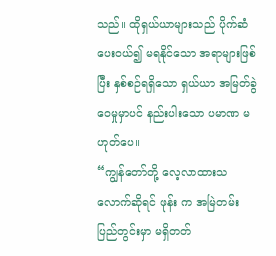သည်။ ထိုရှယ်ယာများသည် ပိုက်ဆံပေးဝယ်၍ မရနိုင်သော အရာများဖြစ်ပြီး နှစ်စဉ်ရရှိသော ရှယ်ယာ အမြတ်ခွဲဝေမှုမှာပင် နည်းပါးသော ပမာဏ မဟုတ်ပေ။
“ကျွန်တော်တို့ လေ့လာထားသလောက်ဆိုရင် ဖုန်း က အမြဲတမ်း ပြည်တွင်းမှာ မရှိတတ်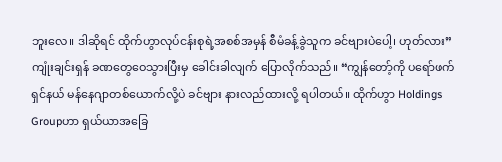ဘူးလေ။ ဒါဆိုရင် ထိုက်ဟွာလုပ်ငန်းစုရဲ့အစစ်အမှန် စီမံခန့်ခွဲသူက ခင်ဗျားပဲပေါ့၊ ဟုတ်လား”
ကျုံးချင်းရှန် ခဏတွေဝေသွားပြီးမှ ခေါင်းခါလျက် ပြောလိုက်သည်။ “ကျွန်တော့်ကို ပရော်ဖက်ရှင်နယ် မန်နေဂျာတစ်ယောက်လို့ပဲ ခင်ဗျား နားလည်ထားလို့ ရပါတယ်။ ထိုက်ဟွာ Holdings Groupဟာ ရှယ်ယာအခြေ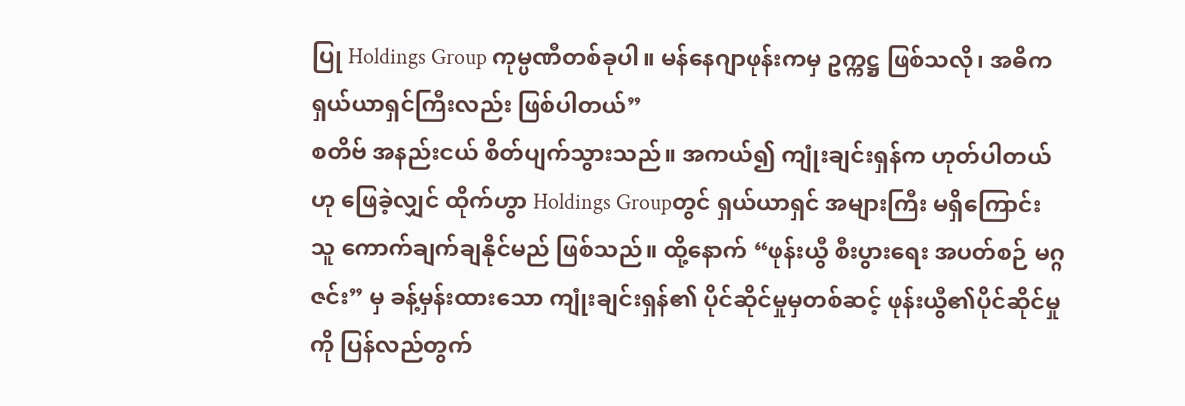ပြု Holdings Group ကုမ္ပဏီတစ်ခုပါ။ မန်နေဂျာဖုန်းကမှ ဥက္ကဋ္ဌ ဖြစ်သလို၊ အဓိက ရှယ်ယာရှင်ကြီးလည်း ဖြစ်ပါတယ်”
စတိဗ် အနည်းငယ် စိတ်ပျက်သွားသည်။ အကယ်၍ ကျုံးချင်းရှန်က ဟုတ်ပါတယ်ဟု ဖြေခဲ့လျှင် ထိုက်ဟွာ Holdings Groupတွင် ရှယ်ယာရှင် အများကြီး မရှိကြောင်း သူ ကောက်ချက်ချနိုင်မည် ဖြစ်သည်။ ထို့နောက် “ဖုန်းယွီ စီးပွားရေး အပတ်စဉ် မဂ္ဂဇင်း” မှ ခန့်မှန်းထားသော ကျုံးချင်းရှန်၏ ပိုင်ဆိုင်မှုမှတစ်ဆင့် ဖုန်းယွီ၏ပိုင်ဆိုင်မှုကို ပြန်လည်တွက်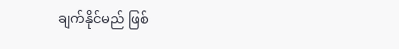ချက်နိုင်မည် ဖြစ်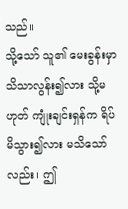သည်။
သို့သော် သူ၏ မေးခွန်းမှာ သိသာလွန်း၍လား သို့မဟုတ် ကျုံးချင်းရှန်က ရိပ်မိသွား၍လား မသိသော်လည်း၊ ဤ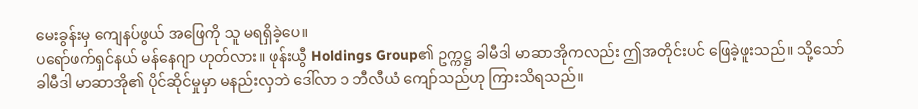မေးခွန်းမှ ကျေနပ်ဖွယ် အဖြေကို သူ မရရှိခဲ့ပေ။
ပရော်ဖက်ရှင်နယ် မန်နေဂျာ ဟုတ်လား။ ဖုန်းယွီ Holdings Group၏ ဥက္ကဋ္ဌ ခါမီဒါ မာဆာအိုကလည်း ဤအတိုင်းပင် ဖြေခဲ့ဖူးသည်။ သို့သော် ခါမီဒါ မာဆာအို၏ ပိုင်ဆိုင်မှုမှာ မနည်းလှဘဲ ဒေါ်လာ ၁ ဘီလီယံ ကျော်သည်ဟု ကြားသိရသည်။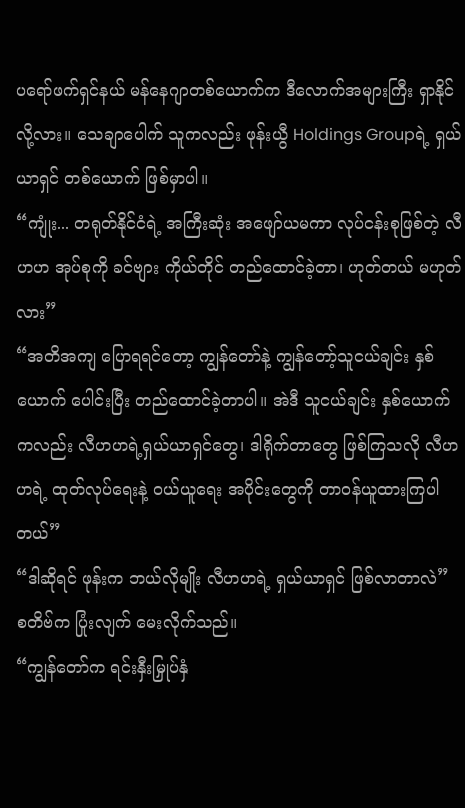ပရော်ဖက်ရှင်နယ် မန်နေဂျာတစ်ယောက်က ဒီလောက်အများကြီး ရှာနိုင်လို့လား။ သေချာပေါက် သူကလည်း ဖုန်းယွီ Holdings Groupရဲ့ ရှယ်ယာရှင် တစ်ယောက် ဖြစ်မှာပါ။
“ကျုံး... တရုတ်နိုင်ငံရဲ့ အကြီးဆုံး အဖျော်ယမကာ လုပ်ငန်းစုဖြစ်တဲ့ လီဟဟ အုပ်စုကို ခင်ဗျား ကိုယ်တိုင် တည်ထောင်ခဲ့တာ၊ ဟုတ်တယ် မဟုတ်လား”
“အတိအကျ ပြောရရင်တော့ ကျွန်တော်နဲ့ ကျွန်တော့်သူငယ်ချင်း နှစ်ယောက် ပေါင်းပြီး တည်ထောင်ခဲ့တာပါ။ အဲဒီ သူငယ်ချင်း နှစ်ယောက်ကလည်း လီဟဟရဲ့ရှယ်ယာရှင်တွေ၊ ဒါရိုက်တာတွေ ဖြစ်ကြသလို လီဟဟရဲ့ ထုတ်လုပ်ရေးနဲ့ ဝယ်ယူရေး အပိုင်းတွေကို တာဝန်ယူထားကြပါတယ်”
“ဒါဆိုရင် ဖုန်းက ဘယ်လိုမျိုး လီဟဟရဲ့ ရှယ်ယာရှင် ဖြစ်လာတာလဲ” စတိဗ်က ပြုံးလျက် မေးလိုက်သည်။
“ကျွန်တော်က ရင်းနှီးမြှုပ်နှံ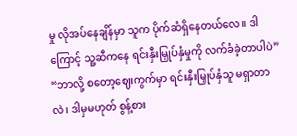မှု လိုအပ်နေချိန်မှာ သူက ပိုက်ဆံရှိနေတယ်လေ။ ဒါကြောင့် သူ့ဆီကနေ ရင်းနှီးမြှုပ်နှံမှုကို လက်ခံခဲ့တာပါပဲ”
“ဘာလို့ စတော့ဈေးကွက်မှာ ရင်းနှီးမြှုပ်နှံသူ မရှာတာလဲ၊ ဒါမှမဟုတ် စွန့်စား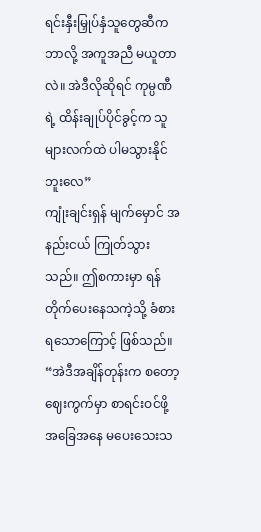ရင်းနှီးမြှုပ်နှံသူတွေဆီက ဘာလို့ အကူအညီ မယူတာလဲ။ အဲဒီလိုဆိုရင် ကုမ္ပဏီရဲ့ ထိန်းချုပ်ပိုင်ခွင့်က သူများလက်ထဲ ပါမသွားနိုင်ဘူးလေ”
ကျုံးချင်းရှန် မျက်မှောင် အနည်းငယ် ကြုတ်သွားသည်။ ဤစကားမှာ ရန်တိုက်ပေးနေသကဲ့သို့ ခံစားရသောကြောင့် ဖြစ်သည်။
“အဲဒီအချိန်တုန်းက စတော့ဈေးကွက်မှာ စာရင်းဝင်ဖို့ အခြေအနေ မပေးသေးသ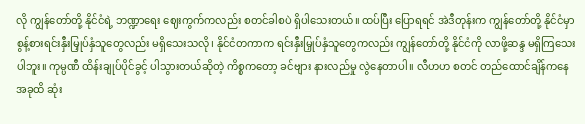လို ကျွန်တော်တို့ နိုင်ငံရဲ့ ဘဏ္ဍာရေး ဈေးကွက်ကလည်း စတင်ခါစပဲ ရှိပါသေးတယ်။ ထပ်ပြီး ပြောရရင် အဲဒီတုန်းက ကျွန်တော်တို့ နိုင်ငံမှာ စွန့်စားရင်းနှီးမြှုပ်နှံသူတွေလည်း မရှိသေးသလို၊ နိုင်ငံတကာက ရင်းနှီးမြှုပ်နှံသူတွေကလည်း ကျွန်တော်တို့ နိုင်ငံကို လာဖို့ဆန္ဒ မရှိကြသေးပါဘူး။ ကုမ္ပဏီ ထိန်းချုပ်ပိုင်ခွင့် ပါသွားတယ်ဆိုတဲ့ ကိစ္စကတော့ ခင်ဗျား နားလည်မှု လွဲနေတာပါ။ လီဟဟ စတင် တည်ထောင်ချိန်ကနေ အခုထိ ဆုံး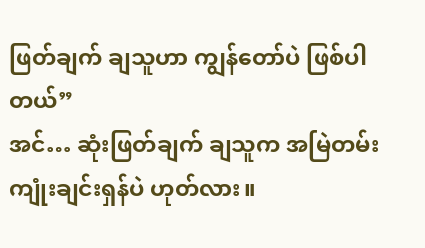ဖြတ်ချက် ချသူဟာ ကျွန်တော်ပဲ ဖြစ်ပါတယ်”
အင်… ဆုံးဖြတ်ချက် ချသူက အမြဲတမ်း ကျုံးချင်းရှန်ပဲ ဟုတ်လား။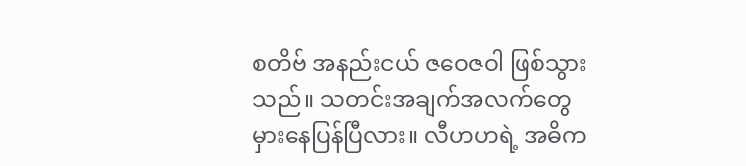စတိဗ် အနည်းငယ် ဇဝေဇဝါ ဖြစ်သွားသည်။ သတင်းအချက်အလက်တွေ မှားနေပြန်ပြီလား။ လီဟဟရဲ့ အဓိက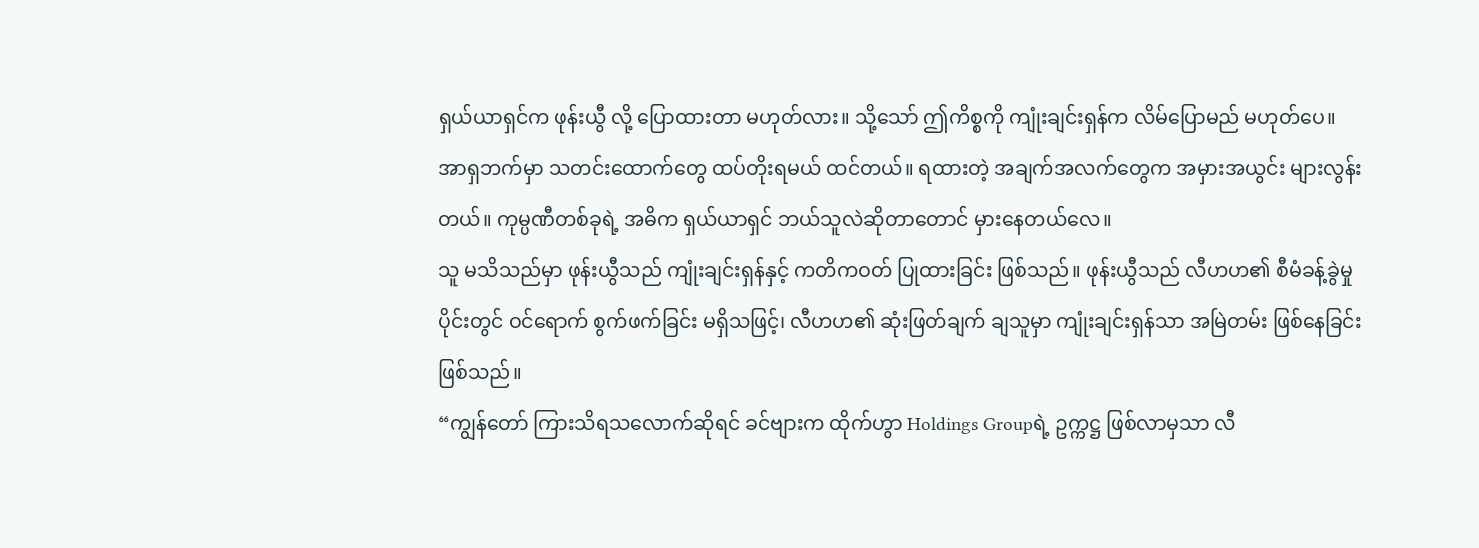ရှယ်ယာရှင်က ဖုန်းယွီ လို့ ပြောထားတာ မဟုတ်လား။ သို့သော် ဤကိစ္စကို ကျုံးချင်းရှန်က လိမ်ပြောမည် မဟုတ်ပေ။
အာရှဘက်မှာ သတင်းထောက်တွေ ထပ်တိုးရမယ် ထင်တယ်။ ရထားတဲ့ အချက်အလက်တွေက အမှားအယွင်း များလွန်းတယ်။ ကုမ္ပဏီတစ်ခုရဲ့ အဓိက ရှယ်ယာရှင် ဘယ်သူလဲဆိုတာတောင် မှားနေတယ်လေ။
သူ မသိသည်မှာ ဖုန်းယွီသည် ကျုံးချင်းရှန်နှင့် ကတိကဝတ် ပြုထားခြင်း ဖြစ်သည်။ ဖုန်းယွီသည် လီဟဟ၏ စီမံခန့်ခွဲမှုပိုင်းတွင် ဝင်ရောက် စွက်ဖက်ခြင်း မရှိသဖြင့်၊ လီဟဟ၏ ဆုံးဖြတ်ချက် ချသူမှာ ကျုံးချင်းရှန်သာ အမြဲတမ်း ဖြစ်နေခြင်း ဖြစ်သည်။
“ကျွန်တော် ကြားသိရသလောက်ဆိုရင် ခင်ဗျားက ထိုက်ဟွာ Holdings Groupရဲ့ ဥက္ကဋ္ဌ ဖြစ်လာမှသာ လီ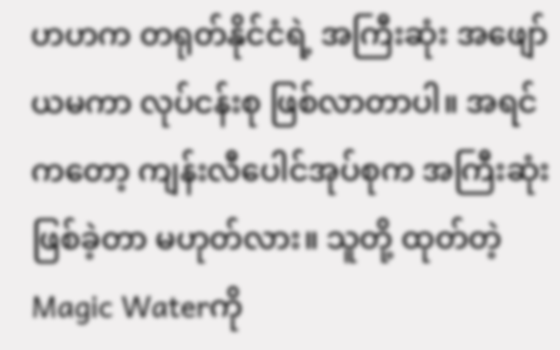ဟဟက တရုတ်နိုင်ငံရဲ့ အကြီးဆုံး အဖျော်ယမကာ လုပ်ငန်းစု ဖြစ်လာတာပါ။ အရင်ကတော့ ကျန်းလီပေါင်အုပ်စုက အကြီးဆုံး ဖြစ်ခဲ့တာ မဟုတ်လား။ သူတို့ ထုတ်တဲ့ Magic Waterကို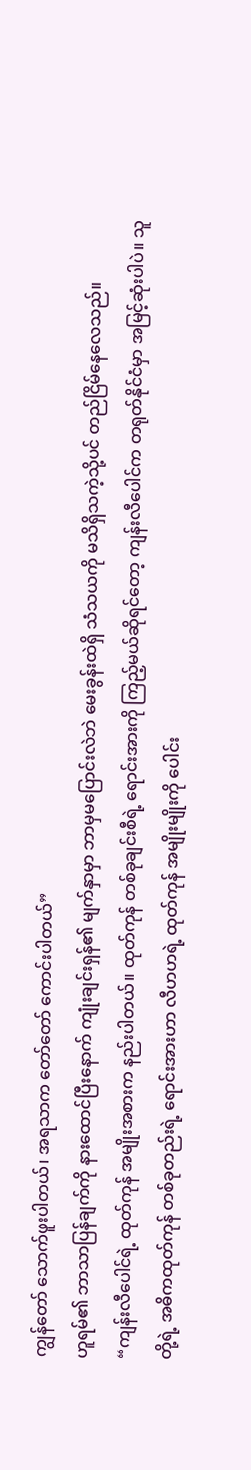ကျွန်တော် သောက်ဖူးပါတယ်၊ အရသာက တော်တော် ကောင်းပါတယ်”
ဟူရမ်၏ ဘာသာပြန်ချက်ကို နားထောင်ပြီးနောက် ကျုံးချင်းရှန်၏ မျက်နှာမှာ ဘာမှမပြောင်းလဲဘဲ မေးခွန်းထဲရှိ သံသယကို မသိရှိသကဲ့သို့ပင် တည်ငြိမ်နေလေသည်။
“ကျန်းလီပေါင်ရဲ့ ထုတ်ကုန် အမျိုးအစားက နည်းပါတယ်။ ထုတ်ကုန် တစ်ခုချင်းစီရဲ့ ရောင်းအားကို ကြည့်မယ်ဆိုရင်တော့ ကျန်းလီပေါင်က တရုတ်နိုင်ငံမှာ အမြင့်ဆုံးပါပဲ။ သူတို့ရဲ့ အဓိကထုတ်ကုန် တစ်ခုတည်းရဲ့ ရောင်းအားဟာ လီဟဟရဲ့ ထုတ်ကုန် အမျိုးမျိုးကို ပေါင်း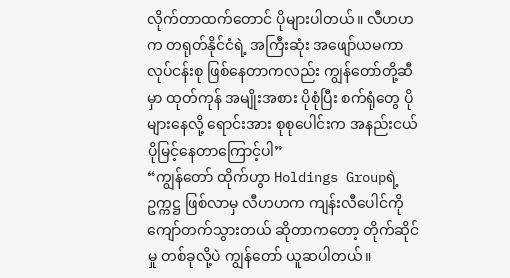လိုက်တာထက်တောင် ပိုများပါတယ်။ လီဟဟက တရုတ်နိုင်ငံရဲ့ အကြီးဆုံး အဖျော်ယမကာ လုပ်ငန်းစု ဖြစ်နေတာကလည်း ကျွန်တော်တို့ဆီမှာ ထုတ်ကုန် အမျိုးအစား ပိုစုံပြီး စက်ရုံတွေ ပိုများနေလို့ ရောင်းအား စုစုပေါင်းက အနည်းငယ် ပိုမြင့်နေတာကြောင့်ပါ”
“ကျွန်တော် ထိုက်ဟွာ Holdings Groupရဲ့ ဥက္ကဋ္ဌ ဖြစ်လာမှ လီဟဟက ကျန်းလီပေါင်ကို ကျော်တက်သွားတယ် ဆိုတာကတော့ တိုက်ဆိုင်မှု တစ်ခုလို့ပဲ ကျွန်တော် ယူဆပါတယ်။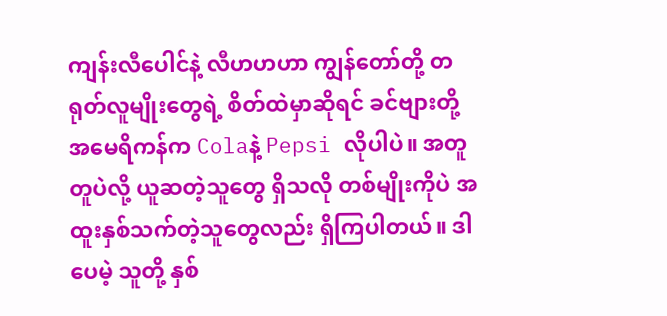ကျန်းလီပေါင်နဲ့ လီဟဟဟာ ကျွန်တော်တို့ တရုတ်လူမျိုးတွေရဲ့ စိတ်ထဲမှာဆိုရင် ခင်ဗျားတို့ အမေရိကန်က Colaနဲ့ Pepsi လိုပါပဲ။ အတူတူပဲလို့ ယူဆတဲ့သူတွေ ရှိသလို တစ်မျိုးကိုပဲ အထူးနှစ်သက်တဲ့သူတွေလည်း ရှိကြပါတယ်။ ဒါပေမဲ့ သူတို့ နှစ်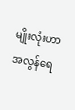မျိုးလုံးဟာ အလွန်ရေ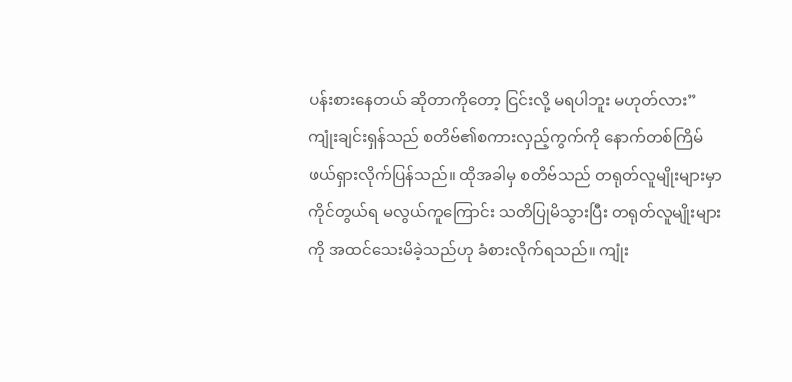ပန်းစားနေတယ် ဆိုတာကိုတော့ ငြင်းလို့ မရပါဘူး မဟုတ်လား”
ကျုံးချင်းရှန်သည် စတိဗ်၏စကားလှည့်ကွက်ကို နောက်တစ်ကြိမ် ဖယ်ရှားလိုက်ပြန်သည်။ ထိုအခါမှ စတိဗ်သည် တရုတ်လူမျိုးများမှာ ကိုင်တွယ်ရ မလွယ်ကူကြောင်း သတိပြုမိသွားပြီး တရုတ်လူမျိုးများကို အထင်သေးမိခဲ့သည်ဟု ခံစားလိုက်ရသည်။ ကျုံး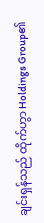ချင်းရှန်သည် ထိုက်ဟွာ Holdings Group၏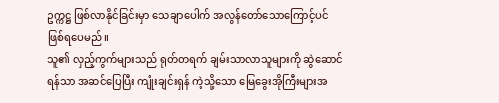ဥက္ကဋ္ဌ ဖြစ်လာနိုင်ခြင်းမှာ သေချာပေါက် အလွန်တော်သောကြောင့်ပင် ဖြစ်ရပေမည်။
သူ၏ လှည့်ကွက်များသည် ရုတ်တရက် ချမ်းသာလာသူများကို ဆွဲဆောင်ရန်သာ အဆင်ပြေပြီး ကျုံးချင်းရှန် ကဲ့သို့သော မြေခွေးအိုကြီးများအ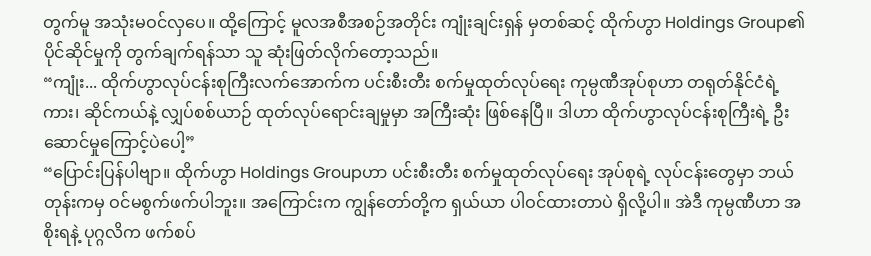တွက်မူ အသုံးမဝင်လှပေ။ ထို့ကြောင့် မူလအစီအစဉ်အတိုင်း ကျုံးချင်းရှန် မှတစ်ဆင့် ထိုက်ဟွာ Holdings Group၏ ပိုင်ဆိုင်မှုကို တွက်ချက်ရန်သာ သူ ဆုံးဖြတ်လိုက်တော့သည်။
“ကျုံး... ထိုက်ဟွာလုပ်ငန်းစုကြီးလက်အောက်က ပင်းစီးတီး စက်မှုထုတ်လုပ်ရေး ကုမ္ပဏီအုပ်စုဟာ တရုတ်နိုင်ငံရဲ့ကား၊ ဆိုင်ကယ်နဲ့ လျှပ်စစ်ယာဉ် ထုတ်လုပ်ရောင်းချမှုမှာ အကြီးဆုံး ဖြစ်နေပြီ။ ဒါဟာ ထိုက်ဟွာလုပ်ငန်းစုကြီးရဲ့ ဦးဆောင်မှုကြောင့်ပဲပေါ့”
“ပြောင်းပြန်ပါဗျာ။ ထိုက်ဟွာ Holdings Groupဟာ ပင်းစီးတီး စက်မှုထုတ်လုပ်ရေး အုပ်စုရဲ့ လုပ်ငန်းတွေမှာ ဘယ်တုန်းကမှ ဝင်မစွက်ဖက်ပါဘူး။ အကြောင်းက ကျွန်တော်တို့က ရှယ်ယာ ပါဝင်ထားတာပဲ ရှိလို့ပါ။ အဲဒီ ကုမ္ပဏီဟာ အစိုးရနဲ့ ပုဂ္ဂလိက ဖက်စပ်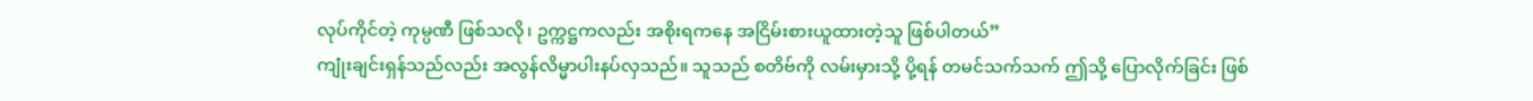လုပ်ကိုင်တဲ့ ကုမ္ပဏီ ဖြစ်သလို၊ ဥက္ကဋ္ဌကလည်း အစိုးရကနေ အငြိမ်းစားယူထားတဲ့သူ ဖြစ်ပါတယ်”
ကျုံးချင်းရှန်သည်လည်း အလွန်လိမ္မာပါးနပ်လှသည်။ သူသည် စတိဗ်ကို လမ်းမှားသို့ ပို့ရန် တမင်သက်သက် ဤသို့ ပြောလိုက်ခြင်း ဖြစ်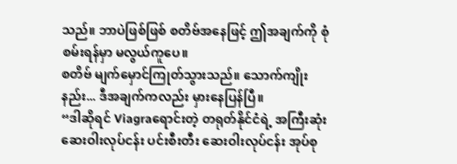သည်။ ဘာပဲဖြစ်ဖြစ် စတိဗ်အနေဖြင့် ဤအချက်ကို စုံစမ်းရန်မှာ မလွယ်ကူပေ။
စတိဗ် မျက်မှောင်ကြုတ်သွားသည်။ သောက်ကျိုးနည်း... ဒီအချက်ကလည်း မှားနေပြန်ပြီ။
“ဒါဆိုရင် Viagraရောင်းတဲ့ တရုတ်နိုင်ငံရဲ့ အကြီးဆုံး ဆေးဝါးလုပ်ငန်း ပင်းစီးတီး ဆေးဝါးလုပ်ငန်း အုပ်စု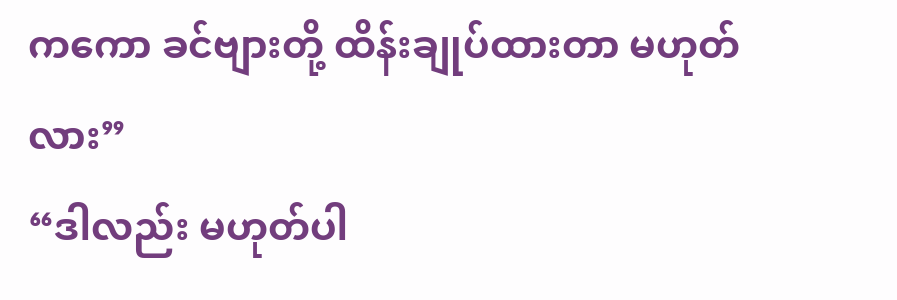ကကော ခင်ဗျားတို့ ထိန်းချုပ်ထားတာ မဟုတ်လား”
“ဒါလည်း မဟုတ်ပါ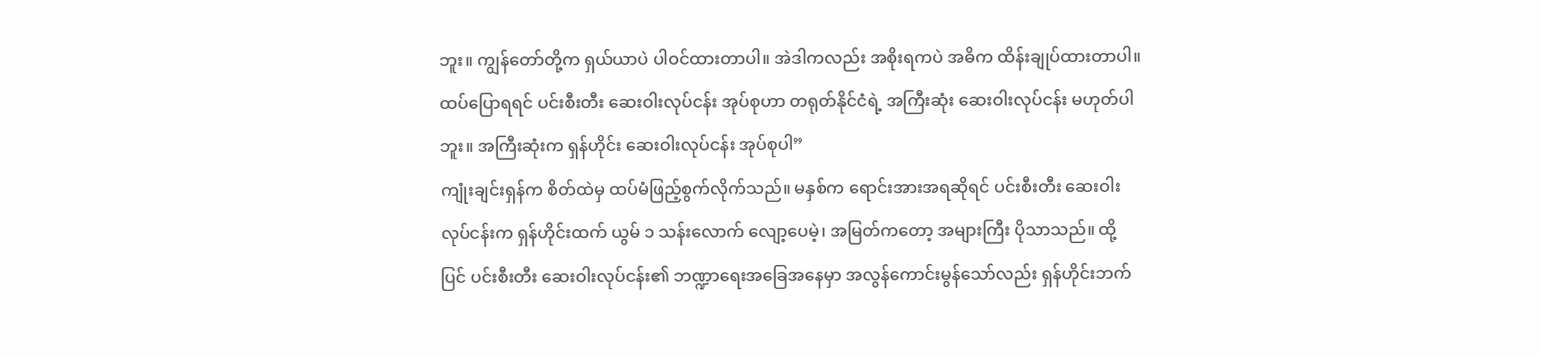ဘူး။ ကျွန်တော်တို့က ရှယ်ယာပဲ ပါဝင်ထားတာပါ။ အဲဒါကလည်း အစိုးရကပဲ အဓိက ထိန်းချုပ်ထားတာပါ။ ထပ်ပြောရရင် ပင်းစီးတီး ဆေးဝါးလုပ်ငန်း အုပ်စုဟာ တရုတ်နိုင်ငံရဲ့ အကြီးဆုံး ဆေးဝါးလုပ်ငန်း မဟုတ်ပါဘူး။ အကြီးဆုံးက ရှန်ဟိုင်း ဆေးဝါးလုပ်ငန်း အုပ်စုပါ”
ကျုံးချင်းရှန်က စိတ်ထဲမှ ထပ်မံဖြည့်စွက်လိုက်သည်။ မနှစ်က ရောင်းအားအရဆိုရင် ပင်းစီးတီး ဆေးဝါးလုပ်ငန်းက ရှန်ဟိုင်းထက် ယွမ် ၁ သန်းလောက် လျော့ပေမဲ့၊ အမြတ်ကတော့ အများကြီး ပိုသာသည်။ ထို့ပြင် ပင်းစီးတီး ဆေးဝါးလုပ်ငန်း၏ ဘဏ္ဍာရေးအခြေအနေမှာ အလွန်ကောင်းမွန်သော်လည်း ရှန်ဟိုင်းဘက်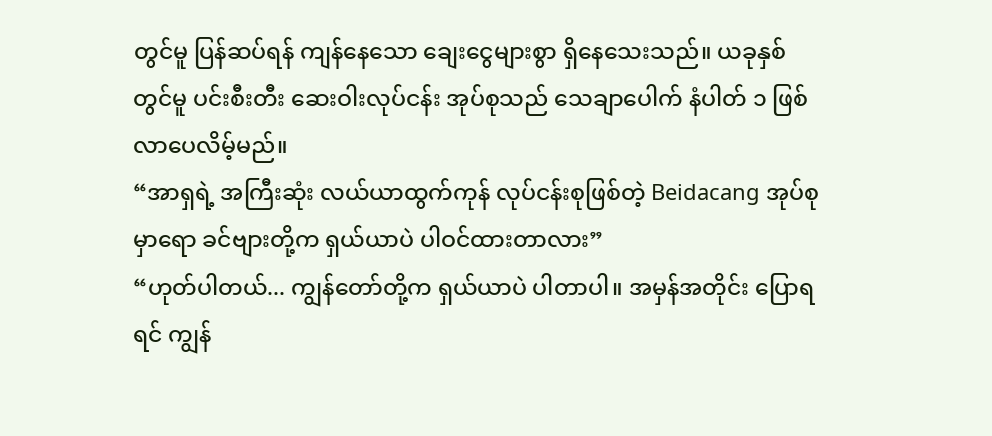တွင်မူ ပြန်ဆပ်ရန် ကျန်နေသော ချေးငွေများစွာ ရှိနေသေးသည်။ ယခုနှစ်တွင်မူ ပင်းစီးတီး ဆေးဝါးလုပ်ငန်း အုပ်စုသည် သေချာပေါက် နံပါတ် ၁ ဖြစ်လာပေလိမ့်မည်။
“အာရှရဲ့ အကြီးဆုံး လယ်ယာထွက်ကုန် လုပ်ငန်းစုဖြစ်တဲ့ Beidacang အုပ်စုမှာရော ခင်ဗျားတို့က ရှယ်ယာပဲ ပါဝင်ထားတာလား”
“ဟုတ်ပါတယ်... ကျွန်တော်တို့က ရှယ်ယာပဲ ပါတာပါ။ အမှန်အတိုင်း ပြောရရင် ကျွန်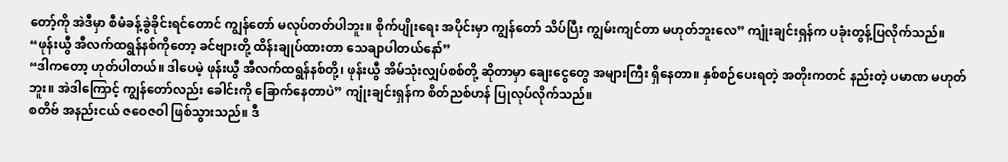တော့်ကို အဲဒီမှာ စီမံခန့်ခွဲခိုင်းရင်တောင် ကျွန်တော် မလုပ်တတ်ပါဘူး။ စိုက်ပျိုးရေး အပိုင်းမှာ ကျွန်တော် သိပ်ပြီး ကျွမ်းကျင်တာ မဟုတ်ဘူးလေ” ကျုံးချင်းရှန်က ပခုံးတွန့်ပြလိုက်သည်။
“ဖုန်းယွီ အီလက်ထရွန်နစ်ကိုတော့ ခင်ဗျားတို့ ထိန်းချုပ်ထားတာ သေချာပါတယ်နော်”
“ဒါကတော့ ဟုတ်ပါတယ်။ ဒါပေမဲ့ ဖုန်းယွီ အီလက်ထရွန်နစ်တို့၊ ဖုန်းယွီ အိမ်သုံးလျှပ်စစ်တို့ ဆိုတာမှာ ချေးငွေတွေ အများကြီး ရှိနေတာ။ နှစ်စဉ်ပေးရတဲ့ အတိုးကတင် နည်းတဲ့ ပမာဏ မဟုတ်ဘူး။ အဲဒါကြောင့် ကျွန်တော်လည်း ခေါင်းကို ခြောက်နေတာပဲ” ကျုံးချင်းရှန်က စိတ်ညစ်ဟန် ပြုလုပ်လိုက်သည်။
စတိဗ် အနည်းငယ် ဇဝေဇဝါ ဖြစ်သွားသည်။ ဒီ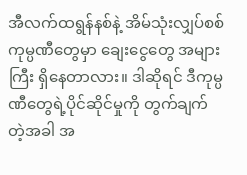အီလက်ထရွန်နစ်နဲ့ အိမ်သုံးလျှပ်စစ် ကုမ္ပဏီတွေမှာ ချေးငွေတွေ အများကြီး ရှိနေတာလား။ ဒါဆိုရင် ဒီကုမ္ပဏီတွေရဲ့ပိုင်ဆိုင်မှုကို တွက်ချက်တဲ့အခါ အ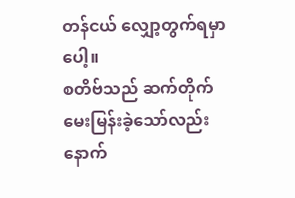တန်ငယ် လျှော့တွက်ရမှာပေါ့။
စတိဗ်သည် ဆက်တိုက် မေးမြန်းခဲ့သော်လည်း နောက်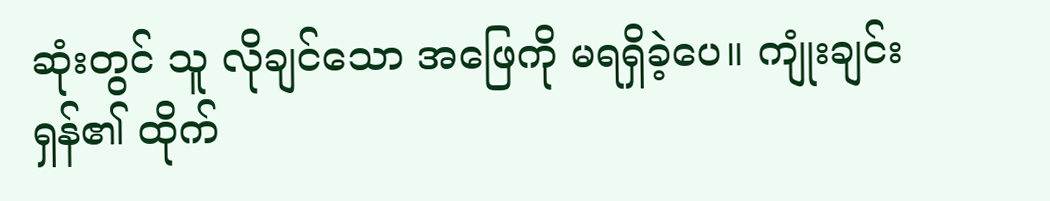ဆုံးတွင် သူ လိုချင်သော အဖြေကို မရရှိခဲ့ပေ။ ကျုံးချင်းရှန်၏ ထိုက်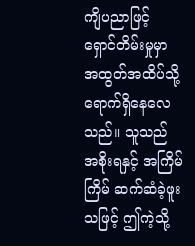ကျိပညာဖြင့် ရှောင်တိမ်းမှုမှာ အထွတ်အထိပ်သို့ ရောက်ရှိနေလေသည်။ သူသည် အစိုးရနှင့် အကြိမ်ကြိမ် ဆက်ဆံခဲ့ဖူးသဖြင့် ဤကဲ့သို့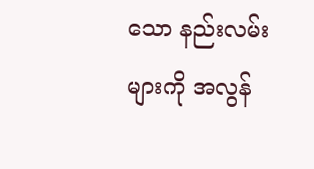သော နည်းလမ်းများကို အလွန်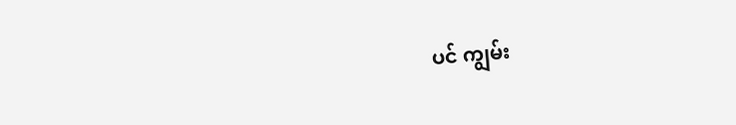ပင် ကျွမ်း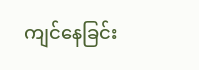ကျင်နေခြင်း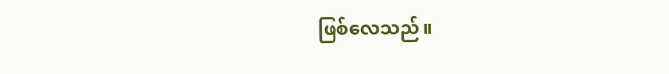ဖြစ်လေသည်။